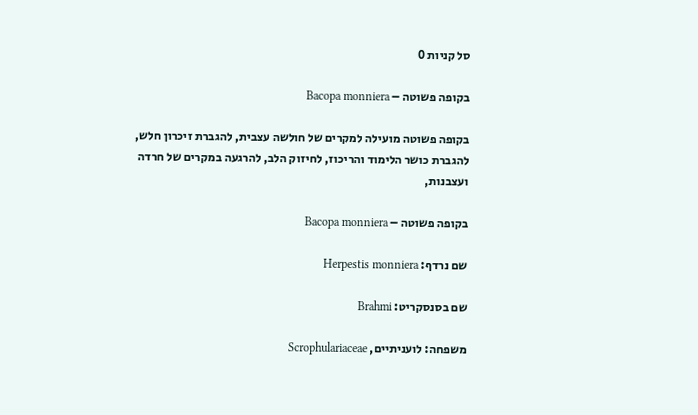סל קניות 0

בקופה פשוטה – Bacopa monniera

בקופה פשוטה מועילה למקרים של חולשה עצבית, להגברת זיכרון חלש, להגברת כושר הלימוד והריכוז, לחיזוק הלב, להרגעה במקרים של חרדה ועצבנות,

בקופה פשוטה – Bacopa monniera

שם נרדף: Herpestis monniera

שם בסנסקריט: Brahmi

משפחה: לועניתיים, Scrophulariaceae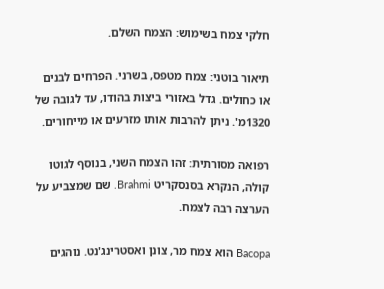חלקי צמח בשימוש: הצמח השלם.

תיאור בוטני: צמח מטפס, בשרני. הפרחים לבנים או כחולים. גדל באזורי ביצות בהודו, עד לגובה של 1320מ'. ניתן להרבות אותו מזרעים או מייחורים.

רפואה מסורתית: זהו הצמח השני, בנוסף לגוטו קולה, הנקרא בסנסקריט Brahmi. שם שמצביע על הערצה רבה לצמח.

Bacopa הוא צמח מר, צונן ואסטרינג'נט. נוהגים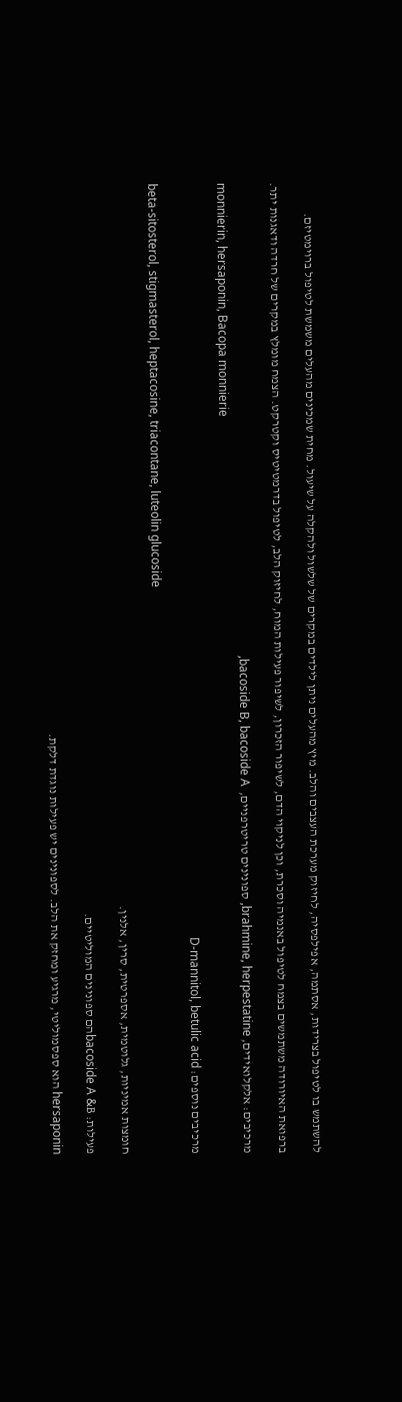להשתמש בו לטיפול בצרידות, אסתמה, אפילפסיה, לחיזוק מערכת העצבים והלב. מיץ מהעלים ניתן לילדים במקרים של שלשול ולהקלה על שיעול. מחית שמכינים מהעלים משמשת לטיפול ברוימטיזם.

ברפואת האיורודה משתמשים בצמח לטיפול באנמיה וסכרת, וכן לניקוי הדם, לשיפור הזכרון, לשיפור פעילות המוח, לחיזוק הלב, לטיפול בדרמטיטיס וקטרקט. הצמח מומלץ במקרים של חרדה ודאגנות יתר.

מרכיבים: אלקלואידים, brahmine, herpestatine, ספונינים טריטרפניים,  bacoside B, bacoside A,
monnierin, hersaponin, Bacopa monnierie

מרכיבים נוספים: D-mannitol, betulic acid

beta-sitosterol, stigmasterol, heptacosine, triacontane, luteolin glucoside

חומצות אמיניות, גלוטמית, אספרטית, סרין, אלנין.

פעילות: bacoside A &Bהם ספונינים המוליטיים.

hersaponin הוא ספסמוליטי, מרגיע ומחזק את הלב. לספונינים יש פעילות נוגדת דלקת.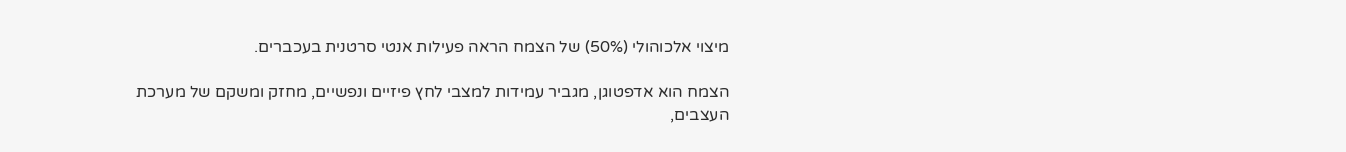מיצוי אלכוהולי (50%) של הצמח הראה פעילות אנטי סרטנית בעכברים.

הצמח הוא אדפטוגן, מגביר עמידות למצבי לחץ פיזיים ונפשיים, מחזק ומשקם של מערכת העצבים,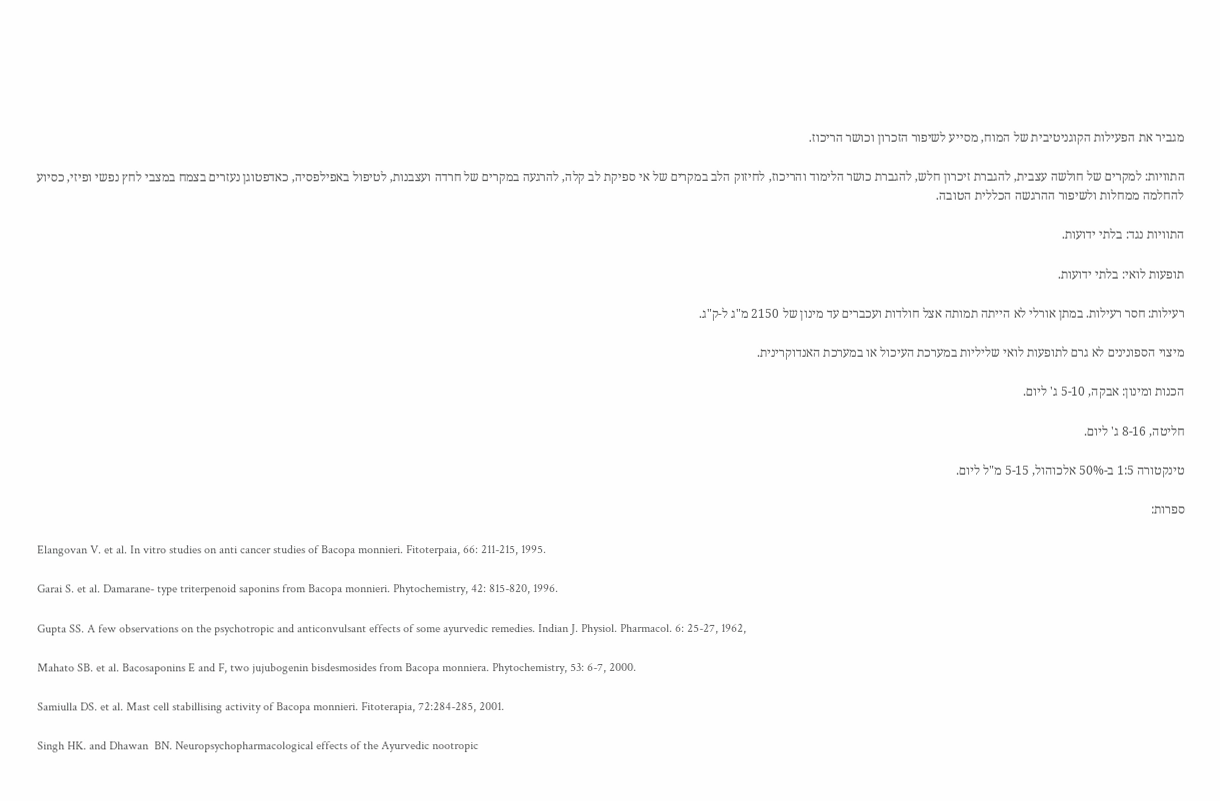מגביר את הפעילות הקוגניטיבית של המוח, מסייע לשיפור הזכרון וכושר הריכוז.

התוויות: למקרים של חולשה עצבית, להגברת זיכרון חלש, להגברת כושר הלימוד והריכוז, לחיזוק הלב במקרים של אי ספיקת לב קלה, להרגעה במקרים של חרדה ועצבנות, לטיפול באפילפסיה, כאדפטוגן נעזרים בצמח במצבי לחץ נפשי ופיזי, כסיוע להחלמה ממחלות ולשיפור ההרגשה הכללית הטובה.

התוויות נגד: בלתי ידועות.

תופעות לואי: בלתי ידועות.

רעילות: חסר רעילות. במתן אורלי לא הייתה תמותה אצל חולדות ועכברים עד מינון של 2150 מ"ג ל-ק"ג.

מיצוי הספונינים לא גרם לתופעות לואי שליליות במערכת העיכול או במערכת האנדוקרינית.

הכנות ומינון: אבקה, 5-10 ג' ליום.

חליטה, 8-16 ג' ליום.

טינקטורה 1:5 ב-50% אלכוהול, 5-15 מ"ל ליום.

ספרות:

Elangovan V. et al. In vitro studies on anti cancer studies of Bacopa monnieri. Fitoterpaia, 66: 211-215, 1995.

Garai S. et al. Damarane- type triterpenoid saponins from Bacopa monnieri. Phytochemistry, 42: 815-820, 1996.

Gupta SS. A few observations on the psychotropic and anticonvulsant effects of some ayurvedic remedies. Indian J. Physiol. Pharmacol. 6: 25-27, 1962,

Mahato SB. et al. Bacosaponins E and F, two jujubogenin bisdesmosides from Bacopa monniera. Phytochemistry, 53: 6-7, 2000.

Samiulla DS. et al. Mast cell stabillising activity of Bacopa monnieri. Fitoterapia, 72:284-285, 2001.

Singh HK. and Dhawan  BN. Neuropsychopharmacological effects of the Ayurvedic nootropic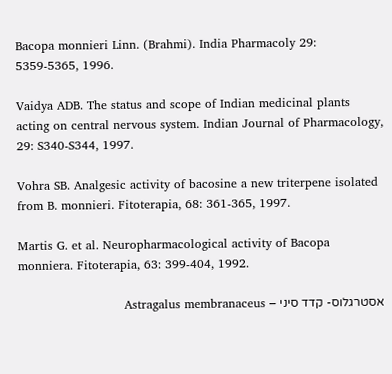Bacopa monnieri Linn. (Brahmi). India Pharmacoly 29: 5359-5365, 1996.

Vaidya ADB. The status and scope of Indian medicinal plants acting on central nervous system. Indian Journal of Pharmacology, 29: S340-S344, 1997.

Vohra SB. Analgesic activity of bacosine a new triterpene isolated from B. monnieri. Fitoterapia, 68: 361-365, 1997.

Martis G. et al. Neuropharmacological activity of Bacopa monniera. Fitoterapia, 63: 399-404, 1992.

אסטרגלוס- קדד סיני – Astragalus membranaceus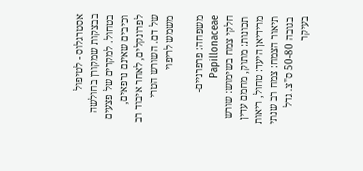אסטרגלוס - לטיפול בבצקות שמקורן בחולשה  בטחול. למקרים של פצעים וכיבים שאינם נרפאים, לפרונקלים, לאחר איבוד רב של דם. השורש הטרי משמש לריפוי

משפחה: פרפרניים- Papillonaceae
חלקי צמח בשימוש: שורש
תכונות: מתוק, מחמם עדין
מרידיאן היעד: טחול, ריאות
תיאור הצמח: צמח רב שנתי בגובה 50-80 ס"צ. גדל בעיקר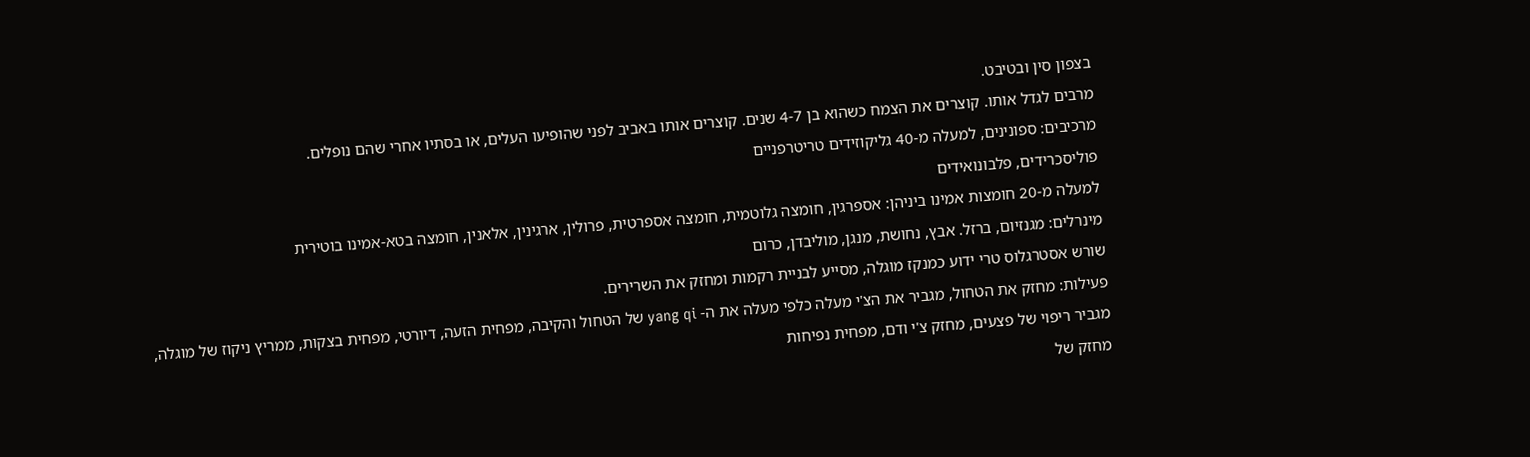בצפון סין ובטיבט.
מרבים לגדל אותו. קוצרים את הצמח כשהוא בן 4-7 שנים. קוצרים אותו באביב לפני שהופיעו העלים, או בסתיו אחרי שהם נופלים.
מרכיבים: ספונינים, למעלה מ-40 גליקוזידים טריטרפניים
פוליסכרידים, פלבונואידים
למעלה מ-20 חומצות אמינו ביניהן: אספרגין, חומצה גלוטמית, חומצה אספרטית, פרולין, ארגינין, אלאנין, חומצה בטא-אמינו בוטירית
מינרלים: מגנזיום, ברזל. אבץ, נחושת, מנגן, מוליבדן, כרום
שורש אסטרגלוס טרי ידוע כמנקז מוגלה, מסייע לבניית רקמות ומחזק את השרירים.
פעילות: מחזק את הטחול, מגביר את הצ'י מעלה כלפי מעלה את ה- yang qi של הטחול והקיבה, מפחית הזעה, דיורטי, מפחית בצקות, ממריץ ניקוז של מוגלה,
מגביר ריפוי של פצעים, מחזק צ'י ודם, מפחית נפיחות
מחזק של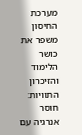מערכת החיסון
משפר את כושר הלימוד והזיכרון
התוויות: חוסר אנרגיה עם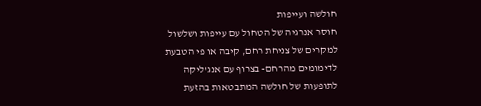חולשה ועייפות
חוסר אנרגיה של הטחול עם עייפות ושלשול
למקרים של צניחת רחם, קיבה או פי הטבעת
לדימומים מהרחם- בצרוף עם אנג'ליקה
לתופעות של חולשה המתבטאות בהזעת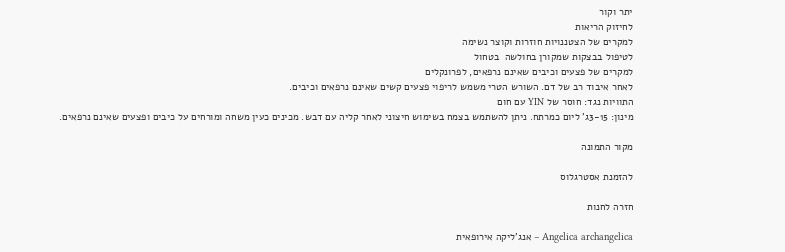יתר וקור
לחיזוק הריאות
למקרים של הצטננויות חוזרות וקוצר נשימה
לטיפול בבצקות שמקורן בחולשה  בטחול
למקרים של פצעים וכיבים שאינם נרפאים, לפרונקלים
לאחר איבוד רב של דם. השורש הטרי משמש לריפוי פצעים קשים שאינם נרפאים וכיבים.
התוויות נגד: חוסר של YIN עם חום
מינון: 3-15ג' ליום כמרתח. ניתן להשתמש בצמח בשימוש חיצוני לאחר קליה עם דבש. מכינים כעין משחה ומורחים על כיבים ופצעים שאינם נרפאים.

מקור התמונה

להזמנת אסטרגלוס

חזרה לחנות

Angelica archangelica – אנג'ליקה אירופאית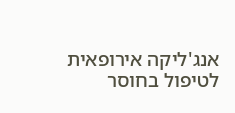אנג'ליקה אירופאית לטיפול בחוסר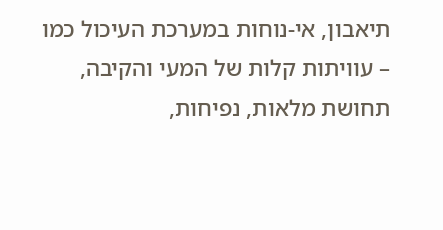תיאבון, אי-נוחות במערכת העיכול כמו – עוויתות קלות של המעי והקיבה, תחושת מלאות, נפיחות,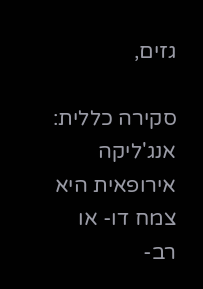גזים,

סקירה כללית: אנג'ליקה אירופאית היא צמח דו- או רב-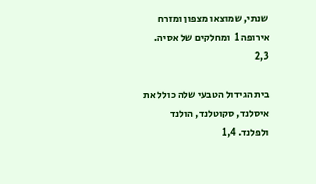שנתי, שמוצאו מצפון ומזרח אירופה 1  ומחלקים של אסיה. 2,3

בית הגידול הטבעי שלה כולל את איסלנד, סקוטלנד, הולנד ולפלנד. 1,4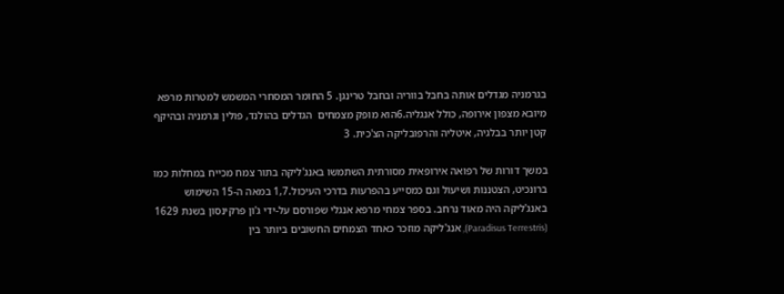בגרמניה מגדלים אותה בחבל בווריה ובחבל טרינגן. 5 החומר המסחרי המשמש למטרות מרפא מיובא מצפון אירופה, כולל אנגליה.6הוא מופק מצמחים  הגדלים בהולנד, פולין וגרמניה ובהיקף קטן יותר בבלגיה, איטליה והרפובליקה הצ'כית. 3

במשך דורות של רפואה אירופאית מסורתית השתמשו באנג'ליקה בתור צמח מכייח במחלות כמו ברונכיט, הצטננות ושיעול וגם כמסייע בהפרעות בדרכי העיכול.1,7 במאה ה-15 השימוש באנג'ליקה היה מאוד נרחב. בספר צמחי מרפא אנגלי שפורסם על-ידי ג'ון פרקינסון בשנת 1629 (Paradisus Terrestris), אנג'ליקה מוזכר כאחד הצמחים החשובים ביותר בין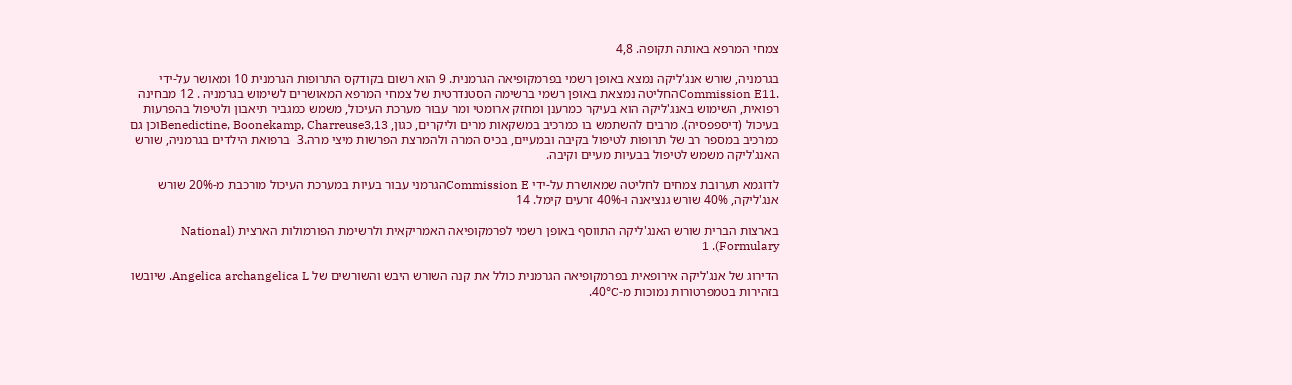צמחי המרפא באותה תקופה. 4,8

בגרמניה, שורש אנג'ליקה נמצא באופן רשמי בפרמקופיאה הגרמנית. 9 הוא רשום בקודקס התרופות הגרמנית 10 ומאושר על-ידי .Commission E11החליטה נמצאת באופן רשמי ברשימה הסטנדרטית של צמחי המרפא המאושרים לשימוש בגרמניה . 12 מבחינה רפואית, השימוש באנג'ליקה הוא בעיקר כמרענן ומחזק ארומטי ומר עבור מערכת העיכול, משמש כמגביר תיאבון ולטיפול בהפרעות בעיכול (דיספפסיה). מרבים להשתמש בו כמרכיב במשקאות מרים וליקרים, כגון, Benedictine, Boonekamp, Charreuse3,13וכן גם כמרכיב במספר רב של תרופות לטיפול בקיבה ובמעיים, בכיס המרה ולהמרצת הפרשות מיצי מרה.3  ברפואת הילדים בגרמניה, שורש האנג'ליקה משמש לטיפול בבעיות מעיים וקיבה.

לדוגמא תערובת צמחים לחליטה שמאושרת על-ידי Commission Eהגרמני עבור בעיות במערכת העיכול מורכבת מ-20% שורש אנג'ליקה, 40% שורש גנציאנה ו-40% זרעים קימל. 14

בארצות הברית שורש האנג'ליקה התווסף באופן רשמי לפרמקופיאה האמריקאית ולרשימת הפורמולות הארצית (National Formulary). 1

הדירוג של אנג'ליקה אירופאית בפרמקופיאה הגרמנית כולל את קנה השורש היבש והשורשים של Angelica archangelica L. שיובשו בזהירות בטמפרטורות נמוכות מ-40°C.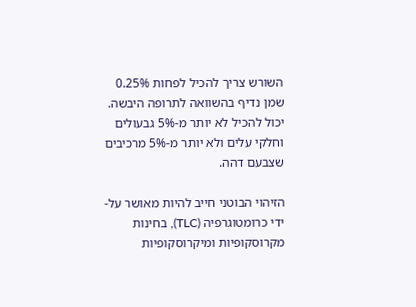השורש צריך להכיל לפחות 0.25% שמן נדיף בהשוואה לתרופה היבשה. יכול להכיל לא יותר מ-5% גבעולים וחלקי עלים ולא יותר מ-5% מרכיבים שצבעם דהה.

הזיהוי הבוטני חייב להיות מאושר על-ידי כרומטוגרפיה (TLC), בחינות מקרוסקופיות ומיקרוסקופיות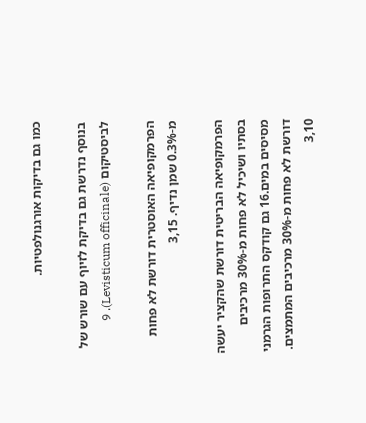כמו גם בדיקות אורגנולפטיות.

בנוסף נדרשת גם בדיקת לזיוף עם שורש של לביסטיקום (Levisticum officinale). 9

הפרמקופיאה האוסטרית דורשת לא פחות מ-0.3% שמן נדיף. 3,15

הפרמקופיאה הבריטית דורשת שהקציר יעשה בסתיו ושיכיל לא פחות מ-30% מרכיבים מסיסים במים.16 גם קודקס התרופות הגרמני דורשת לא פחות מ-30% מרכיבים המתמצים. 3,10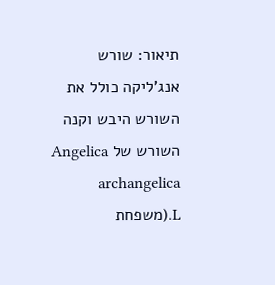תיאור: שורש אנג'ליקה כולל את השורש היבש וקנה השורש של Angelica archangelica L.(משפחת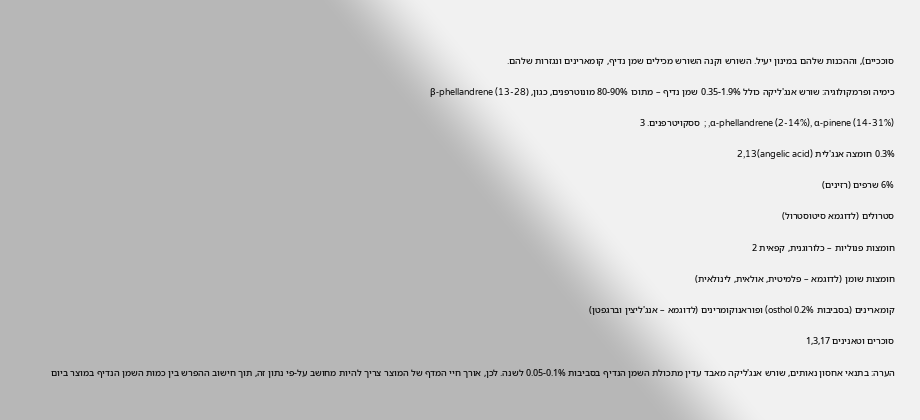סוככיים), וההכנות שלהם במינון יעיל. השורש וקנה השורש מכילים שמן נדיף, קומארינים ונגזרות שלהם.

כימיה ופרמקולוגיה: שורש אנג'ליקה כולל 0.35-1.9% שמן נדיף – מתוכו 80-90% מונוטרפנים, כגון, (β-phellandrene (13-28

α-phellandrene (2-14%), α-pinene (14-31%), ;  ססקויטרפנים. 3

0.3% חומצה אנג'לית (angelic acid)2,13

6% שרפים (רזינים)

סטרולים (לדוגמא סיטוסטרול)

חומצות פנוליות – כלורוגנית, קפאית 2

חומצות שומן (לדוגמא – פלמיטית, אולאית, לינולאית)

קומארינים (בסביבות 0.2% osthol) ופוראנוקומרינים (לדוגמא – אנג'ליצין וברגפטן)

סוכרים וטאנינים 1,3,17

הערה: בתנאי אחסון נאותים, שורש אנג'ליקה מאבד עדין מתכולת השמן הנדיף בסביבות 0.05-0.1% לשנה. לכן, אורך חיי המדף של המוצר צריך להיות מחושב על-פי נתון זה, תוך חישוב ההפרש בין כמות השמן הנדיף במוצר ביום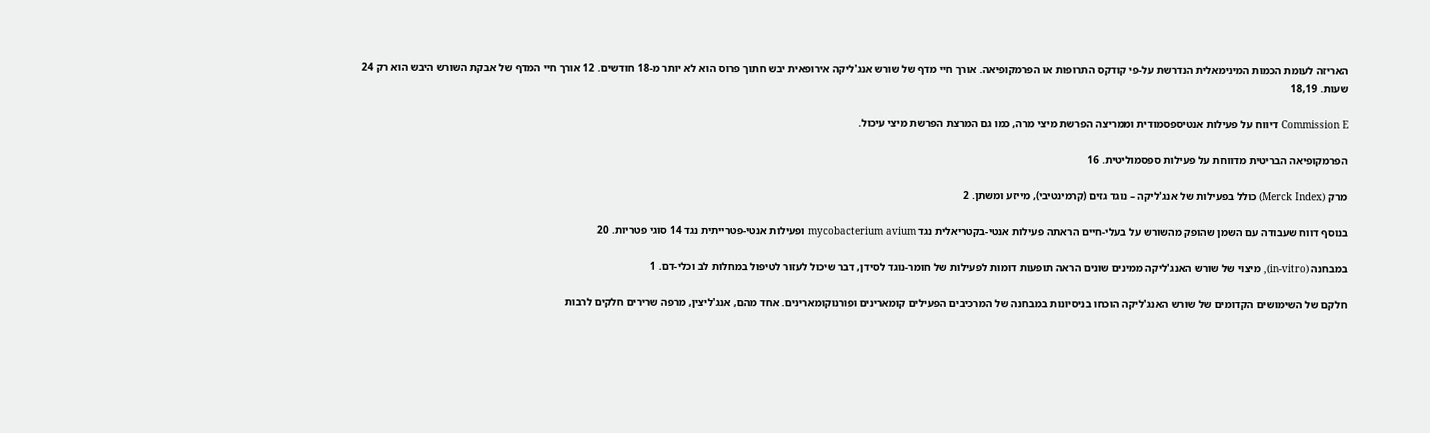האריזה לעומת הכמות המינימאלית הנדרשת על-פי קודקס התרופות או הפרמקופיאה. אורך חיי מדף של שורש אנג'ליקה אירופאית יבש חתוך פרוס הוא לא יותר מ-18 חודשים. 12 אורך חיי המדף של אבקת השורש היבש הוא רק 24 שעות. 18,19

Commission E דיווח על פעילות אנטיספסמודית וממריצה הפרשת מיצי מרה, כמו גם המרצת הפרשת מיצי עיכול.

הפרמקופיאה הבריטית מדווחת על פעילות ספסמוליטית. 16

מרק (Merck Index) כולל בפעילות של אנג'ליקה – נוגד גזים (קרמינטיבי), מייזע ומשתן. 2

בנוסף דווח שעבודה עם השמן שהופק מהשורש על בעלי-חיים הראתה פעילות אנטי-בקטריאלית נגד mycobacterium avium ופעילות אנטי-פטרייתית נגד 14 סוגי פטריות. 20

במבחנה (in-vitro), מיצוי של שורש האנג'ליקה ממינים שונים הראה תופעות דומות לפעילות של חומר-נוגד לסידן, דבר שיכול לעזור לטיפול במחלות לב וכלי-דם. 1

חלקם של השימושים הקדומים של שורש האנג'ליקה הוכחו בניסיונות במבחנה של המרכיבים הפעילים קומארינים ופורנוקומארינים. אחד מהם, אנג'ליצין, מרפה שרירים חלקים לרבות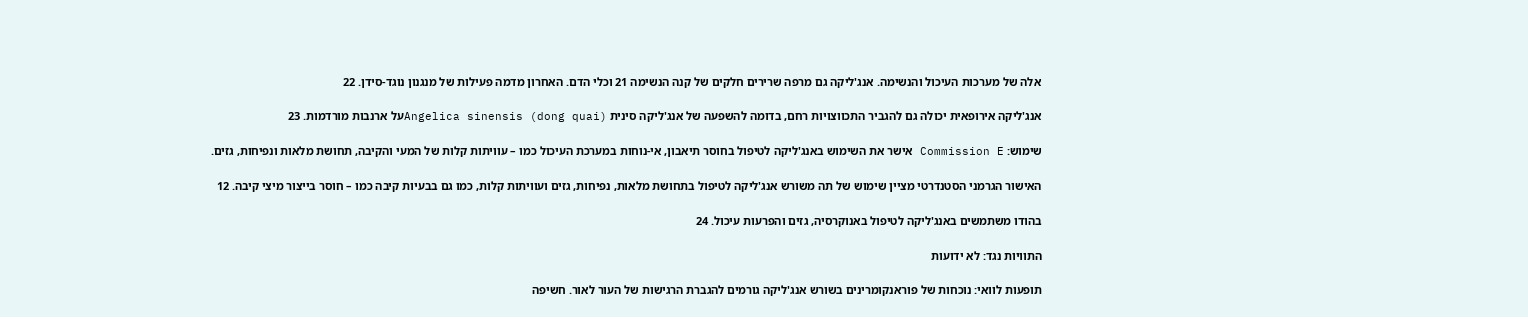אלה של מערכות העיכול והנשימה. אנג'ליקה גם מרפה שרירים חלקים של קנה הנשימה 21 וכלי הדם. האחרון מדמה פעילות של מנגנון נוגד-סידן. 22

אנג'ליקה אירופאית יכולה גם להגביר התכווצויות רחם, בדומה להשפעה של אנג'ליקה סינית Angelica sinensis (dong quai)על ארנבות מורדמות. 23

שימוש: Commission E אישר את השימוש באנג'ליקה לטיפול בחוסר תיאבון, אי-נוחות במערכת העיכול כמו – עוויתות קלות של המעי והקיבה, תחושת מלאות ונפיחות, גזים.

האישור הגרמני הסטנדרטי מציין שימוש של תה משורש אנג'ליקה לטיפול בתחושת מלאות, נפיחות, גזים ועוויתות קלות, כמו גם בבעיות קיבה כמו – חוסר בייצור מיצי קיבה. 12

בהודו משתמשים באנג'ליקה לטיפול באנוקרסיה, גזים והפרעות עיכול. 24

התוויות נגד: לא ידועות

תופעות לוואי: נוכחות של פוראנקומרינים בשורש אנג'ליקה גורמים להגברת הרגישות של העור לאור. חשיפה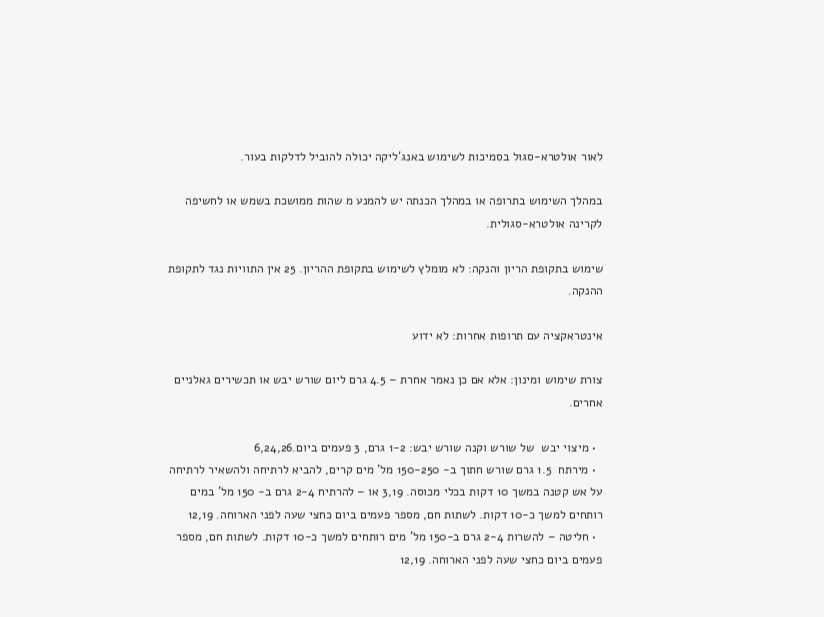לאור אולטרא-סגול בסמיכות לשימוש באנג'ליקה יכולה להוביל לדלקות בעור.

במהלך השימוש בתרופה או במהלך הכנתה יש להמנע מ שהות ממושכת בשמש או לחשיפה לקרינה אולטרא-סגולית.

שימוש בתקופת הריון והנקה: לא מומלץ לשימוש בתקופת ההריון. 25 אין התוויות נגד לתקופת ההנקה.

אינטראקציה עם תרופות אחרות: לא ידוע

צורת שימוש ומינון: אלא אם כן נאמר אחרת – 4.5 גרם ליום שורש יבש או תכשירים גאלניים אחרים.

  • מיצוי יבש  של שורש וקנה שורש יבש: 1-2 גרם, 3 פעמים ביום.6,24,26
  • מירתח  1.5 גרם שורש חתוך ב- 150-250 מל' מים קרים, להביא לרתיחה ולהשאיר לרתיחה על אש קטנה במשך 10 דקות בכלי מכוסה. 3,19 או – להרתיח 2-4 גרם ב- 150 מל' במים רותחים למשך כ-10 דקות. לשתות חם, מספר פעמים ביום כחצי שעה לפני הארוחה. 12,19
  • חליטה – להשרות 2-4 גרם ב-150 מל' מים רותחים למשך כ-10 דקות. לשתות חם, מספר פעמים ביום כחצי שעה לפני הארוחה. 12,19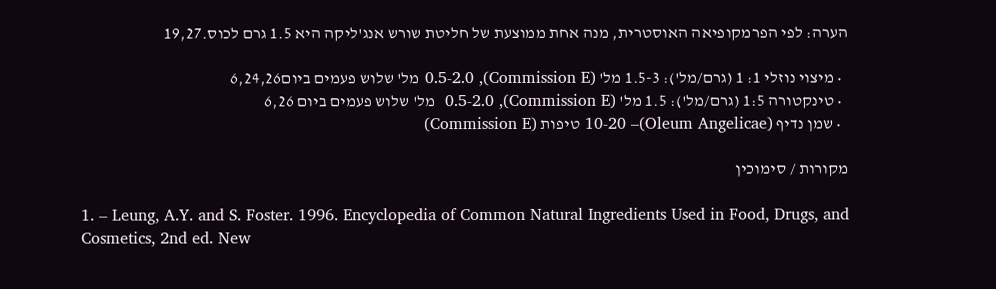הערה: לפי הפרמקופיאה האוסטרית, מנה אחת ממוצעת של חליטת שורש אנג'ליקה היא 1.5 גרם לכוס.19,27

  • מיצוי נוזלי 1: 1 (גרם/מל'): 1.5-3 מל' (Commission E), 0.5-2.0 מל' שלוש פעמים ביום6,24,26
  • טינקטורה 1:5 (גרם/מל'): 1.5 מל' (Commission E), 0.5-2.0  מל' שלוש פעמים ביום 6,26
  • שמן נדיף (Oleum Angelicae)– 10-20 טיפות (Commission E)

מקורות / סימוכין

1. – Leung, A.Y. and S. Foster. 1996. Encyclopedia of Common Natural Ingredients Used in Food, Drugs, and Cosmetics, 2nd ed. New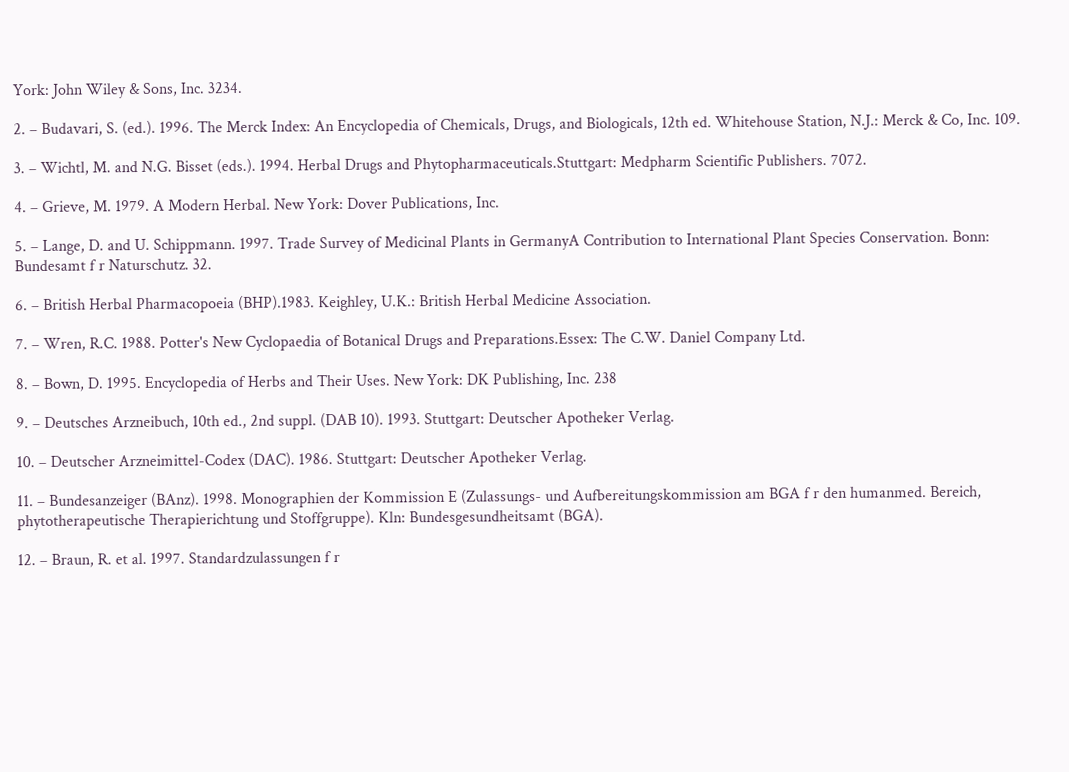York: John Wiley & Sons, Inc. 3234.

2. – Budavari, S. (ed.). 1996. The Merck Index: An Encyclopedia of Chemicals, Drugs, and Biologicals, 12th ed. Whitehouse Station, N.J.: Merck & Co, Inc. 109.

3. – Wichtl, M. and N.G. Bisset (eds.). 1994. Herbal Drugs and Phytopharmaceuticals.Stuttgart: Medpharm Scientific Publishers. 7072.

4. – Grieve, M. 1979. A Modern Herbal. New York: Dover Publications, Inc.

5. – Lange, D. and U. Schippmann. 1997. Trade Survey of Medicinal Plants in GermanyA Contribution to International Plant Species Conservation. Bonn: Bundesamt f r Naturschutz. 32.

6. – British Herbal Pharmacopoeia (BHP).1983. Keighley, U.K.: British Herbal Medicine Association.

7. – Wren, R.C. 1988. Potter's New Cyclopaedia of Botanical Drugs and Preparations.Essex: The C.W. Daniel Company Ltd.

8. – Bown, D. 1995. Encyclopedia of Herbs and Their Uses. New York: DK Publishing, Inc. 238

9. – Deutsches Arzneibuch, 10th ed., 2nd suppl. (DAB 10). 1993. Stuttgart: Deutscher Apotheker Verlag.

10. – Deutscher Arzneimittel-Codex (DAC). 1986. Stuttgart: Deutscher Apotheker Verlag.

11. – Bundesanzeiger (BAnz). 1998. Monographien der Kommission E (Zulassungs- und Aufbereitungskommission am BGA f r den humanmed. Bereich, phytotherapeutische Therapierichtung und Stoffgruppe). Kln: Bundesgesundheitsamt (BGA).

12. – Braun, R. et al. 1997. Standardzulassungen f r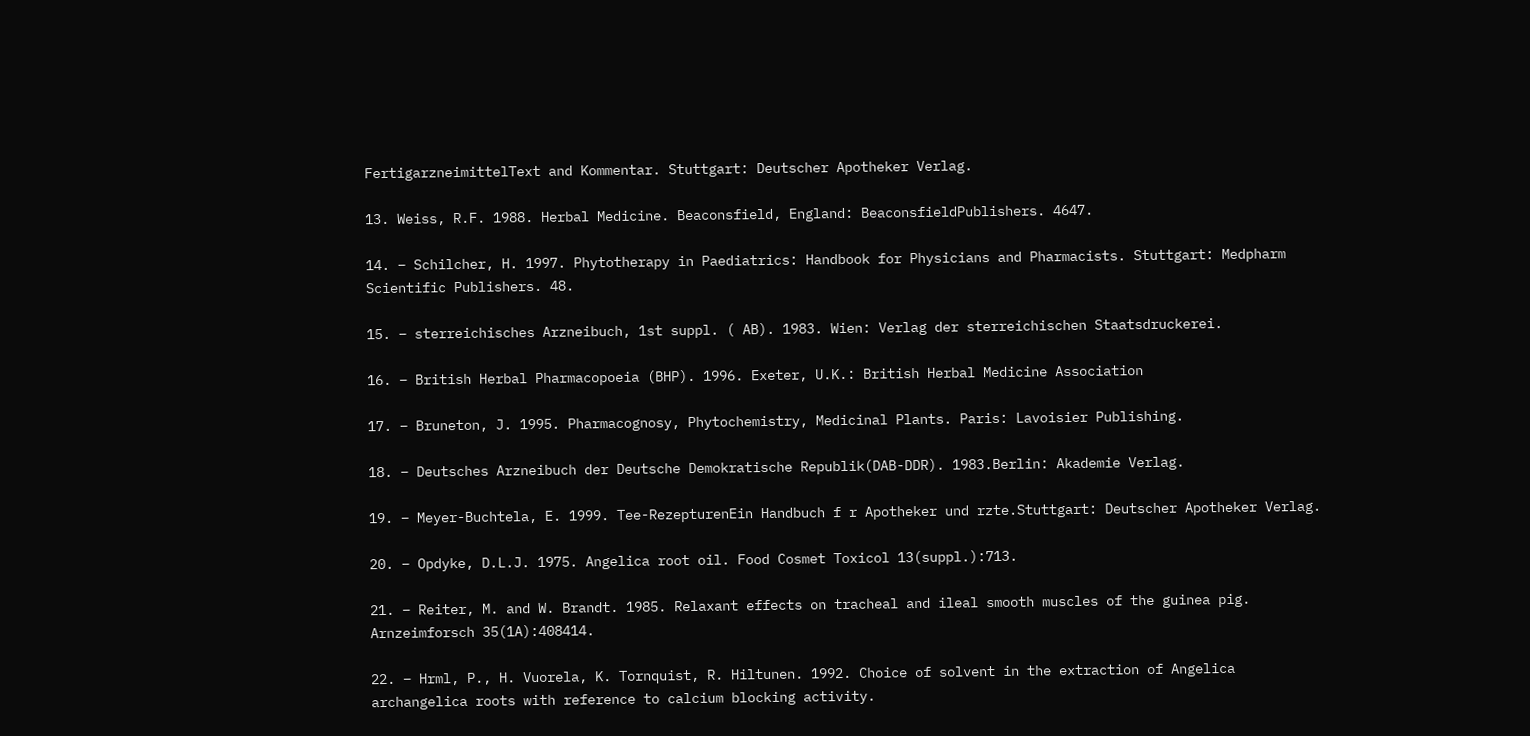FertigarzneimittelText and Kommentar. Stuttgart: Deutscher Apotheker Verlag.

13. Weiss, R.F. 1988. Herbal Medicine. Beaconsfield, England: BeaconsfieldPublishers. 4647.

14. – Schilcher, H. 1997. Phytotherapy in Paediatrics: Handbook for Physicians and Pharmacists. Stuttgart: Medpharm Scientific Publishers. 48.

15. – sterreichisches Arzneibuch, 1st suppl. ( AB). 1983. Wien: Verlag der sterreichischen Staatsdruckerei.

16. – British Herbal Pharmacopoeia (BHP). 1996. Exeter, U.K.: British Herbal Medicine Association

17. – Bruneton, J. 1995. Pharmacognosy, Phytochemistry, Medicinal Plants. Paris: Lavoisier Publishing.

18. – Deutsches Arzneibuch der Deutsche Demokratische Republik(DAB-DDR). 1983.Berlin: Akademie Verlag.

19. – Meyer-Buchtela, E. 1999. Tee-RezepturenEin Handbuch f r Apotheker und rzte.Stuttgart: Deutscher Apotheker Verlag.

20. – Opdyke, D.L.J. 1975. Angelica root oil. Food Cosmet Toxicol 13(suppl.):713.

21. – Reiter, M. and W. Brandt. 1985. Relaxant effects on tracheal and ileal smooth muscles of the guinea pig. Arnzeimforsch 35(1A):408414.

22. – Hrml, P., H. Vuorela, K. Tornquist, R. Hiltunen. 1992. Choice of solvent in the extraction of Angelica archangelica roots with reference to calcium blocking activity.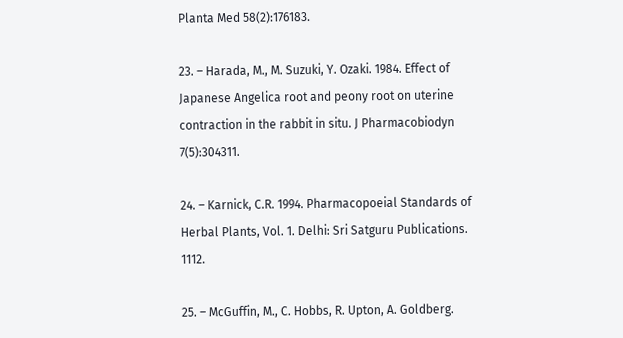Planta Med 58(2):176183.

23. – Harada, M., M. Suzuki, Y. Ozaki. 1984. Effect of Japanese Angelica root and peony root on uterine contraction in the rabbit in situ. J Pharmacobiodyn 7(5):304311.

24. – Karnick, C.R. 1994. Pharmacopoeial Standards of Herbal Plants, Vol. 1. Delhi: Sri Satguru Publications. 1112.

25. – McGuffin, M., C. Hobbs, R. Upton, A. Goldberg.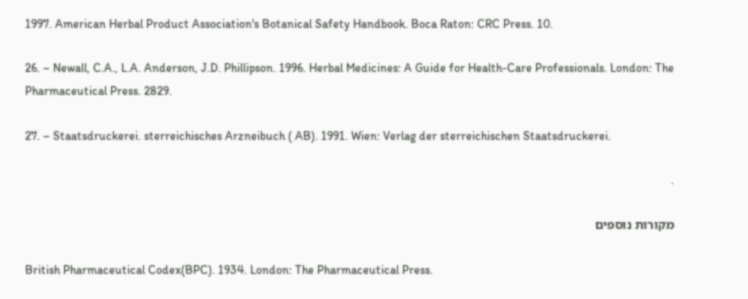1997. American Herbal Product Association's Botanical Safety Handbook. Boca Raton: CRC Press. 10.

26. – Newall, C.A., L.A. Anderson, J.D. Phillipson. 1996. Herbal Medicines: A Guide for Health-Care Professionals. London: The Pharmaceutical Press. 2829.

27. – Staatsdruckerei. sterreichisches Arzneibuch ( AB). 1991. Wien: Verlag der sterreichischen Staatsdruckerei.

.

מקורות נוספים

British Pharmaceutical Codex(BPC). 1934. London: The Pharmaceutical Press.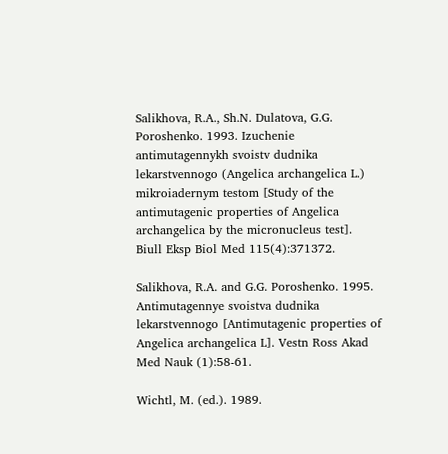Salikhova, R.A., Sh.N. Dulatova, G.G. Poroshenko. 1993. Izuchenie antimutagennykh svoistv dudnika lekarstvennogo (Angelica archangelica L.) mikroiadernym testom [Study of the antimutagenic properties of Angelica archangelica by the micronucleus test]. Biull Eksp Biol Med 115(4):371372.

Salikhova, R.A. and G.G. Poroshenko. 1995. Antimutagennye svoistva dudnika lekarstvennogo [Antimutagenic properties of Angelica archangelica L]. Vestn Ross Akad Med Nauk (1):58-61.

Wichtl, M. (ed.). 1989.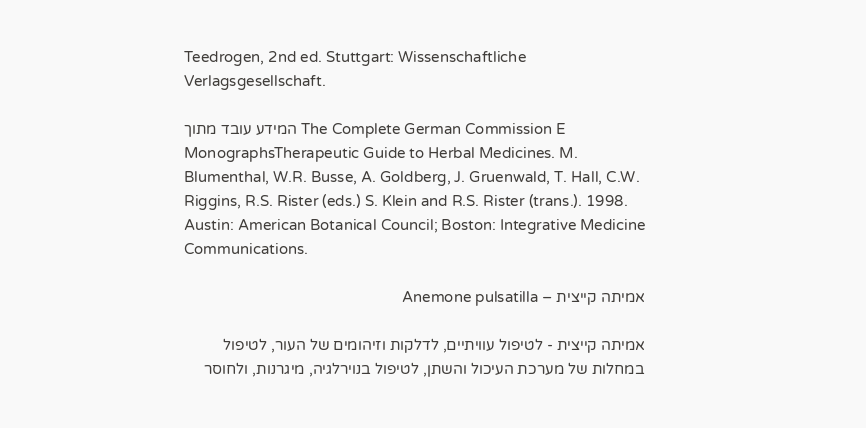Teedrogen, 2nd ed. Stuttgart: Wissenschaftliche Verlagsgesellschaft.

המידע עובד מתוך The Complete German Commission E MonographsTherapeutic Guide to Herbal Medicines. M. Blumenthal, W.R. Busse, A. Goldberg, J. Gruenwald, T. Hall, C.W. Riggins, R.S. Rister (eds.) S. Klein and R.S. Rister (trans.). 1998. Austin: American Botanical Council; Boston: Integrative Medicine Communications.

אמיתה קייצית – Anemone pulsatilla

אמיתה קייצית - לטיפול עוויתיים, לדלקות וזיהומים של העור, לטיפול במחלות של מערכת העיכול והשתן, לטיפול בנוירלגיה, מיגרנות, ולחוסר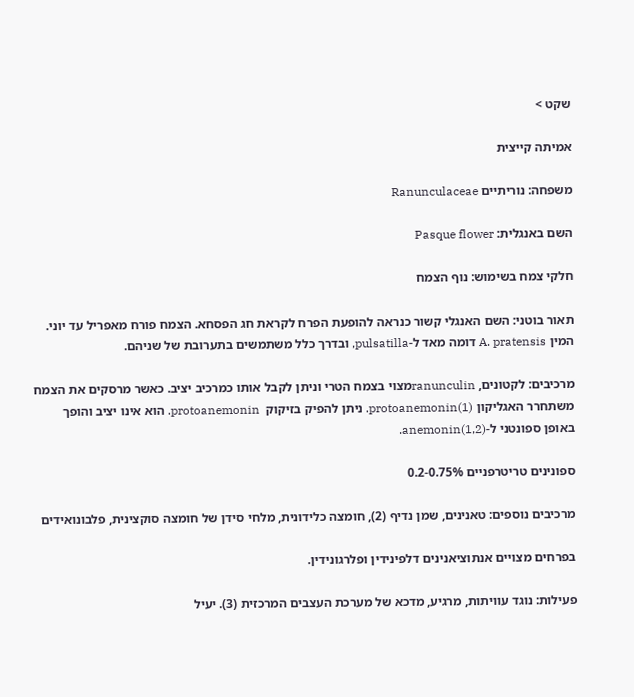שקט >

אמיתה קייצית

משפחה: נוריתיים Ranunculaceae

השם באנגלית: Pasque flower

חלקי צמח בשימוש: נוף הצמח

תאור בוטני: השם האנגלי קשור כנראה להופעת הפרח לקראת חג הפסחא. הצמח פורח מאפריל עד יוני. המין A. pratensis דומה מאד ל-pulsatilla, ובדרך כלל משתמשים בתערובת של שניהם.

מרכיבים: לקטונים, ranunculinמצוי בצמח הטרי וניתן לקבל אותו כמרכיב יציב. כאשר מרסקים את הצמח משתחרר האגליקון protoanemonin(1). ניתן להפיק בזיקוק  protoanemonin. הוא אינו יציב והופך באופן ספונטני ל-anemonin(1,2).

ספונינים טריטרפניים 0.2-0.75%

מרכיבים נוספים: טאנינים, שמן נדיף (2), חומצה כלידונית, מלחי סידן של חומצה סוקצינית, פלבונואידים

בפרחים מצויים אנתוציאנינים דלפינידין ופלרגונידין.

פעילות: נוגד עוויתות, מרגיע, מדכא של מערכת העצבים המרכזית (3). יעיל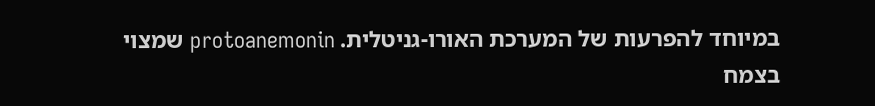במיוחד להפרעות של המערכת האורו-גניטלית. protoanemonin שמצוי בצמח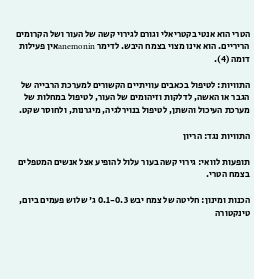הטרי הוא אנטי בקטריאלי וגורם לגירוי קשה של העור ושל הקרומים הריריים. הוא אינו מצוי בצמח היבש. לדימר anemoninאין פעילות דומה (4).

התוויות: לטיפול בכאבים עוויתיים הקשורים למערכת הרבייה של הגבר או האשה, לדלקות וזיהומים של העור, לטיפול במחלות של מערכת העיכול והשתן, לטיפול בנוירלגיה, מיגרנות, ולחוסר שקט.

התוויות נגד: הריון

תופעות לוואי: גירוי קשה בעור עלול להופיע אצל אנשים המטפלים בצמח הטרי.

הכנות ומינון: חליטה של צמח יבש 0.1-0.3 ג' שלוש פעמים ביום, טינקטורה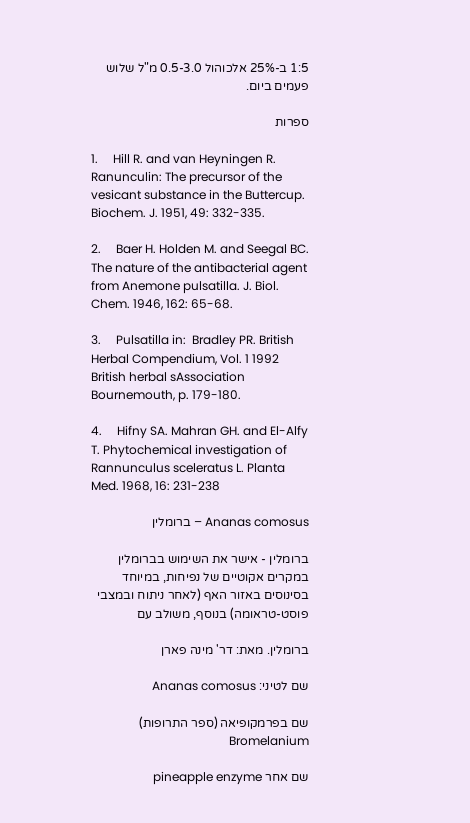1:5 ב-25% אלכוהול 0.5-3.0 מ"ל שלוש פעמים ביום.

ספרות

1.     Hill R. and van Heyningen R. Ranunculin: The precursor of the vesicant substance in the Buttercup. Biochem. J. 1951, 49: 332-335.

2.     Baer H. Holden M. and Seegal BC. The nature of the antibacterial agent from Anemone pulsatilla. J. Biol. Chem. 1946, 162: 65-68.

3.     Pulsatilla in:  Bradley PR. British Herbal Compendium, Vol. 1 1992 British herbal sAssociation Bournemouth, p. 179-180.

4.     Hifny SA. Mahran GH. and El-Alfy T. Phytochemical investigation of Rannunculus sceleratus L. Planta Med. 1968, 16: 231-238

Ananas comosus – ברומלין

ברומלין - אישר את השימוש בברומלין במקרים אקוטיים של נפיחות, במיוחד בסינוסים באזור האף (לאחר ניתוח ובמצבי פוסט-טראומה) בנוסף, משולב עם

ברומלין. מאת: דר' מינה פארן

שם לטיני: Ananas comosus

שם בפרמקופיאה (ספר התרופות) Bromelanium

שם אחר pineapple enzyme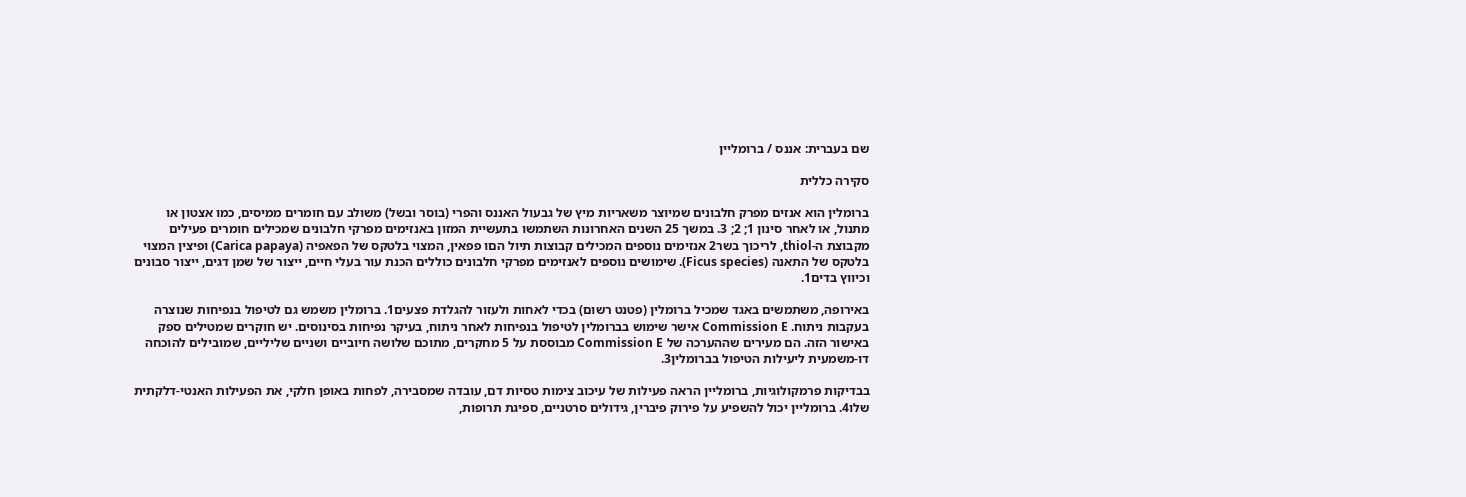שם בעברית: אננס / ברומליין

סקירה כללית

ברומלין הוא אנזים מפרק חלבונים שמיוצר משאריות מיץ של גבעול האננס והפרי (בוסר ובשל) משולב עם חומרים ממיסים, כמו אצטון או מתנול, או לאחר סינון 1; 2; 3. במשך 25 השנים האחרונות השתמשו בתעשיית המזון באנזימים מפרקי חלבונים שמכילים חומרים פעילים מקבוצת ה-thiol, לריכוך בשר2 אנזימים נוספים המכילים קבוצות תיול הםו פפאין, המצוי בלטקס של הפאפיה (Carica papaya) ופיצין המצוי בלטקס של התאנה (Ficus species). שימושים נוספים לאנזימים מפרקי חלבונים כוללים הכנת עור בעלי חיים, ייצור של שמן דגים, ייצור סבונים וכיווץ בדים1.

באירופה, משתמשים באגד שמכיל ברומלין (פטנט רשום) בכדי לאחות ולעזור להגלדת פצעים1. ברומלין משמש גם לטיפול בנפיחות שנוצרה בעקבות ניתוח. Commission E אישר שימוש בברומלין לטיפול בנפיחות לאחר ניתוח, בעיקר נפיחות בסינוסים. יש חוקרים שמטילים ספק באישור הזה. הם מעירים שההערכה של Commission E מבוססת על 5 מחקרים, מתוכם שלושה חיוביים ושניים שליליים, שמובילים להוכחה דו-משמעית ליעילות הטיפול בברומלין3.

בבדיקות פרמקולוגיות, ברומליין הראה פעילות של עיכוב צימות טסיות דם, עובדה שמסבירה, לפחות באופן חלקי, את הפעילות האנטי-דלקתית שלו4. ברומליין יכול להשפיע על פירוק פיברין, גידולים סרטניים, ספיגת תרופות,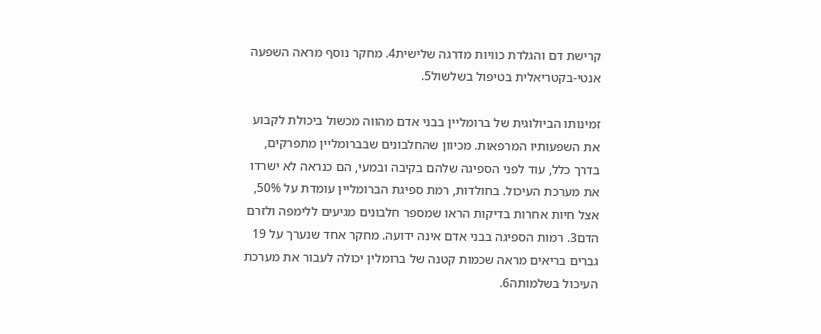קרישת דם והגלדת כוויות מדרגה שלישית4. מחקר נוסף מראה השפעה אנטי-בקטריאלית בטיפול בשלשול5.

זמינותו הביולוגית של ברומליין בבני אדם מהווה מכשול ביכולת לקבוע את השפעותיו המרפאות. מכיוון שהחלבונים שבברומליין מתפרקים, בדרך כלל, עוד לפני הספיגה שלהם בקיבה ובמעי, הם כנראה לא ישרדו את מערכת העיכול. בחולדות, רמת ספיגת הברומליין עומדת על 50%, אצל חיות אחרות בדיקות הראו שמספר חלבונים מגיעים ללימפה ולזרם הדם3. רמות הספיגה בבני אדם אינה ידועה. מחקר אחד שנערך על 19 גברים בריאים מראה שכמות קטנה של ברומלין יכולה לעבור את מערכת העיכול בשלמותה6.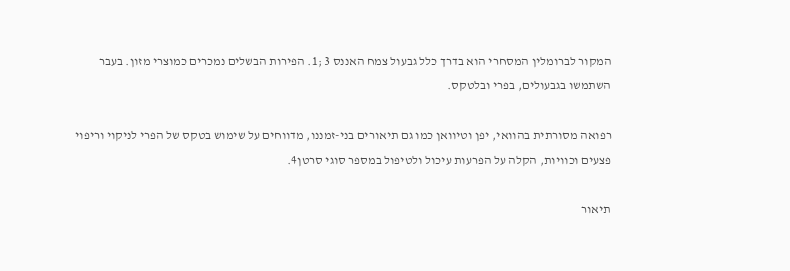המקור לברומלין המסחרי הוא בדרך כלל גבעול צמח האננס 3 ;1. הפירות הבשלים נמכרים כמוצרי מזון. בעבר השתמשו בגבעולים, בפרי ובלטקס.

רפואה מסורתית בהוואי, יפן וטיוואן כמו גם תיאורים בני-זמננו, מדווחים על שימוש בטקס של הפרי לניקוי וריפוי פצעים וכוויות, הקלה על הפרעות עיכול ולטיפול במספר סוגי סרטן4.

תיאור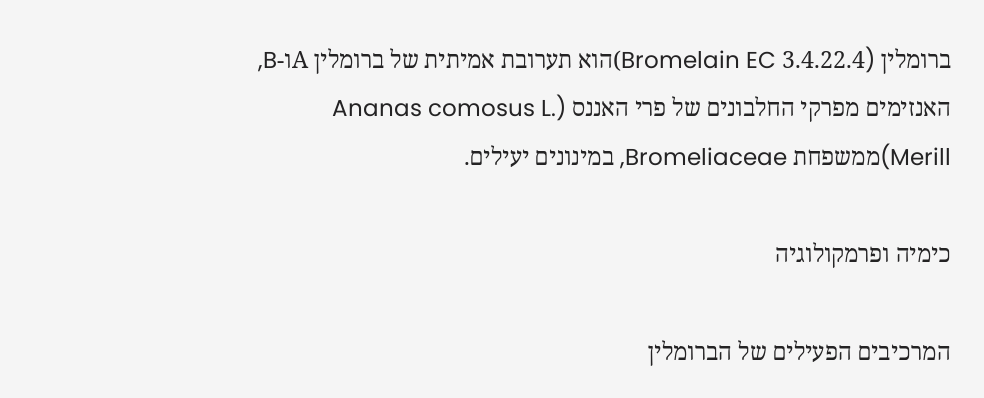ברומלין (Bromelain EC 3.4.22.4)הוא תערובת אמיתית של ברומלין Aו-B, האנזימים מפרקי החלבונים של פרי האננס (Ananas comosus L. Merill)ממשפחת Bromeliaceae, במינונים יעילים.

כימיה ופרמקולוגיה

המרכיבים הפעילים של הברומלין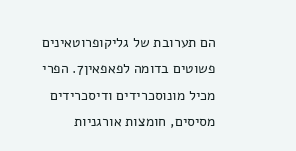הם תערובת של גליקופרוטאינים פשוטים בדומה לפאפאין7. הפרי מכיל מונוסכרידים ודיסכרידים מסיסים, חומצות אורגניות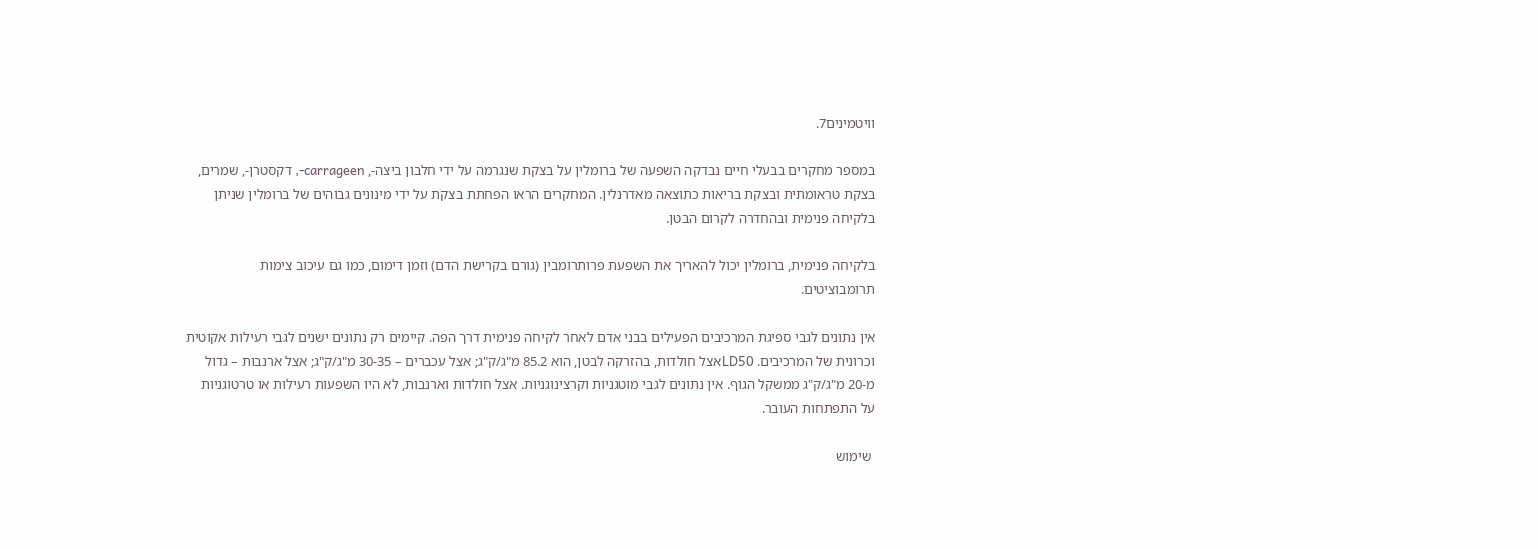וויטמינים7.

במספר מחקרים בבעלי חיים נבדקה השפעה של ברומלין על בצקת שנגרמה על ידי חלבון ביצה-, carrageen-, דקסטרן-, שמרים, בצקת טראומתית ובצקת בריאות כתוצאה מאדרנלין. המחקרים הראו הפחתת בצקת על ידי מינונים גבוהים של ברומלין שניתן בלקיחה פנימית ובהחדרה לקרום הבטן.

בלקיחה פנימית, ברומלין יכול להאריך את השפעת פרותרומבין (גורם בקרישת הדם) וזמן דימום, כמו גם עיכוב צימות תרומבוציטים.

אין נתונים לגבי ספיגת המרכיבים הפעילים בבני אדם לאחר לקיחה פנימית דרך הפה. קיימים רק נתונים ישנים לגבי רעילות אקוטית וכרונית של המרכיבים. LD50אצל חולדות, בהזרקה לבטן, הוא 85.2 מ"ג/ק"ג; אצל עכברים – 30-35 מ"ג/ק"ג; אצל ארנבות – גדול מ-20 מ"ג/ק"ג ממשקל הגוף. אין נתונים לגבי מוטגניות וקרצינוגניות. אצל חולדות וארנבות, לא היו השפעות רעילות או טרטוגניות על התפתחות העובר.

 שימוש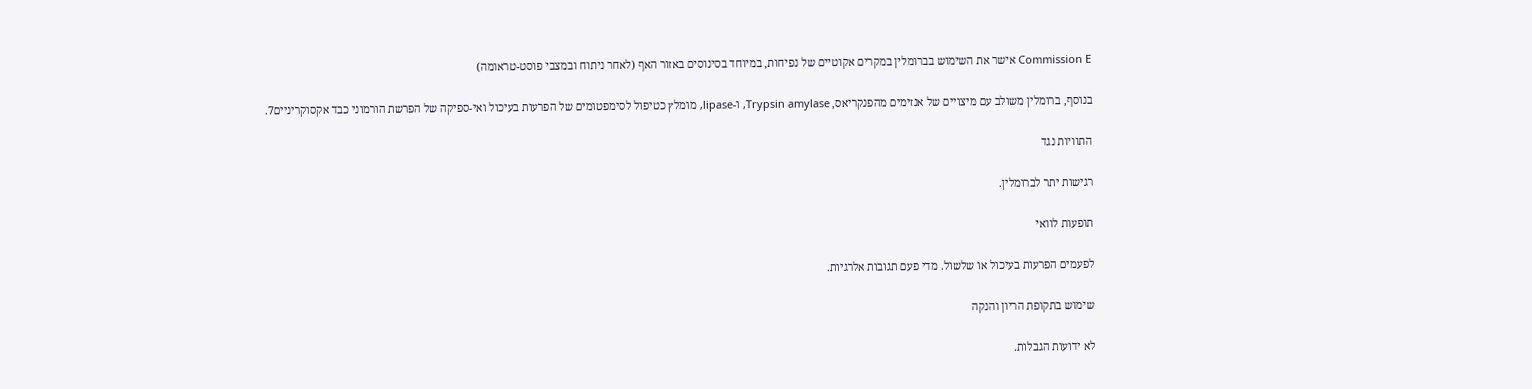Commission E אישר את השימוש בברומלין במקרים אקוטיים של נפיחות, במיוחד בסינוסים באזור האף (לאחר ניתוח ובמצבי פוסט-טראומה)

בנוסף, ברומלין משולב עם מיצויים של אנזימים מהפנקריאס, Trypsin amylase, ו-lipase, מומלץ כטיפול לסימפטומים של הפרעות בעיכול ואי-ספיקה של הפרשת הורמוני כבד אקסוקריניים7.

התוויות נגד

רגישות יתר לברומלין.

תופעות לוואי

לפעמים הפרעות בעיכול או שלשול. מדי פעם תגובות אלרגיות.

שימוש בתקופת הריון והנקה

לא ידועות הגבלות.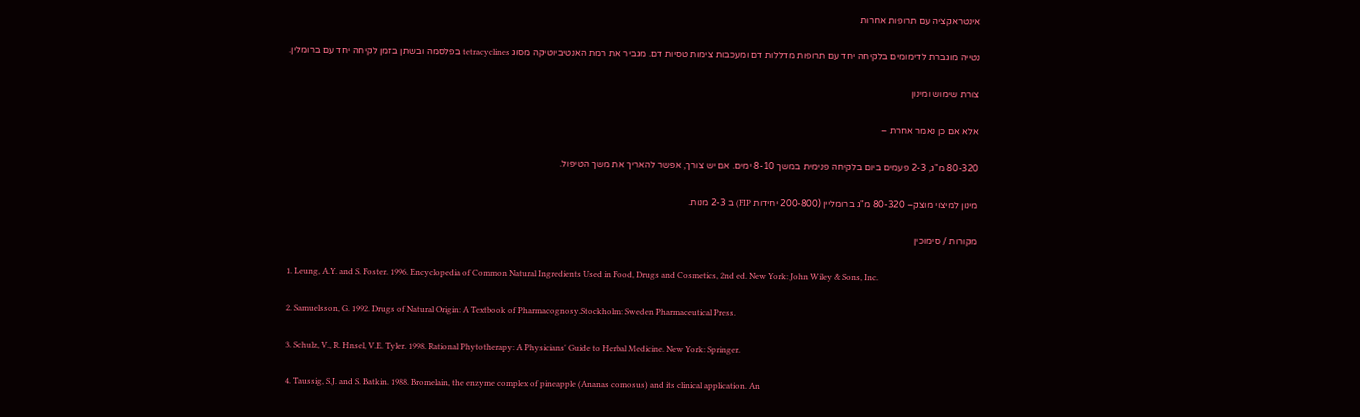אינטראקציה עם תרופות אחרות

נטייה מוגברת לדימומים בלקיחה יחד עם תרופות מדללות דם ומעכבות צימות טסיות דם. מגביר את רמת האנטיביוטיקה מסוג tetracyclines בפלסמה ובשתן בזמן לקיחה יחד עם ברומלין.

צורת שימוש ומינון

אלא אם כן נאמר אחרת –

80-320 מ"ג, 2-3 פעמים ביום בלקיחה פנימית במשך 8-10 ימים. אם יש צורך, אפשר להאריך את משך הטיפול.

מינון למיצוי מוצק– 80-320 מ"ג ברומליין (200-800 יחידות FIP) ב 2-3 מנות.

מקורות / סימוכין

1. Leung, A.Y. and S. Foster. 1996. Encyclopedia of Common Natural Ingredients Used in Food, Drugs and Cosmetics, 2nd ed. New York: John Wiley & Sons, Inc.

2. Samuelsson, G. 1992. Drugs of Natural Origin: A Textbook of Pharmacognosy.Stockholm: Sweden Pharmaceutical Press.

3. Schulz, V., R. Hnsel, V.E. Tyler. 1998. Rational Phytotherapy: A Physicians' Guide to Herbal Medicine. New York: Springer.

4. Taussig, S.J. and S. Batkin. 1988. Bromelain, the enzyme complex of pineapple (Ananas comosus) and its clinical application. An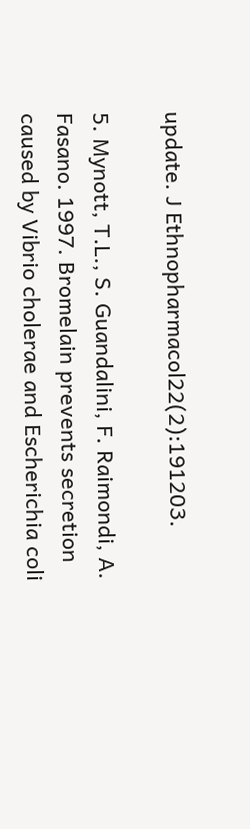update. J Ethnopharmacol22(2):191203.

5. Mynott, T.L., S. Guandalini, F. Raimondi, A. Fasano. 1997. Bromelain prevents secretion caused by Vibrio cholerae and Escherichia coli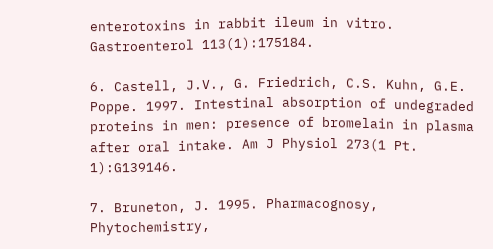enterotoxins in rabbit ileum in vitro. Gastroenterol 113(1):175184.

6. Castell, J.V., G. Friedrich, C.S. Kuhn, G.E. Poppe. 1997. Intestinal absorption of undegraded proteins in men: presence of bromelain in plasma after oral intake. Am J Physiol 273(1 Pt. 1):G139146.

7. Bruneton, J. 1995. Pharmacognosy, Phytochemistry,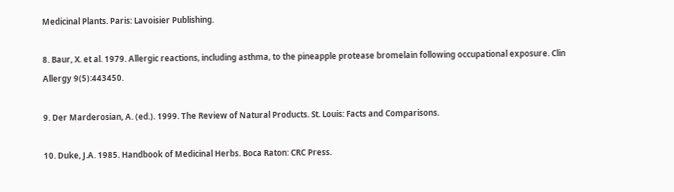Medicinal Plants. Paris: Lavoisier Publishing.

8. Baur, X. et al. 1979. Allergic reactions, including asthma, to the pineapple protease bromelain following occupational exposure. Clin Allergy 9(5):443450.

9. Der Marderosian, A. (ed.). 1999. The Review of Natural Products. St. Louis: Facts and Comparisons.

10. Duke, J.A. 1985. Handbook of Medicinal Herbs. Boca Raton: CRC Press.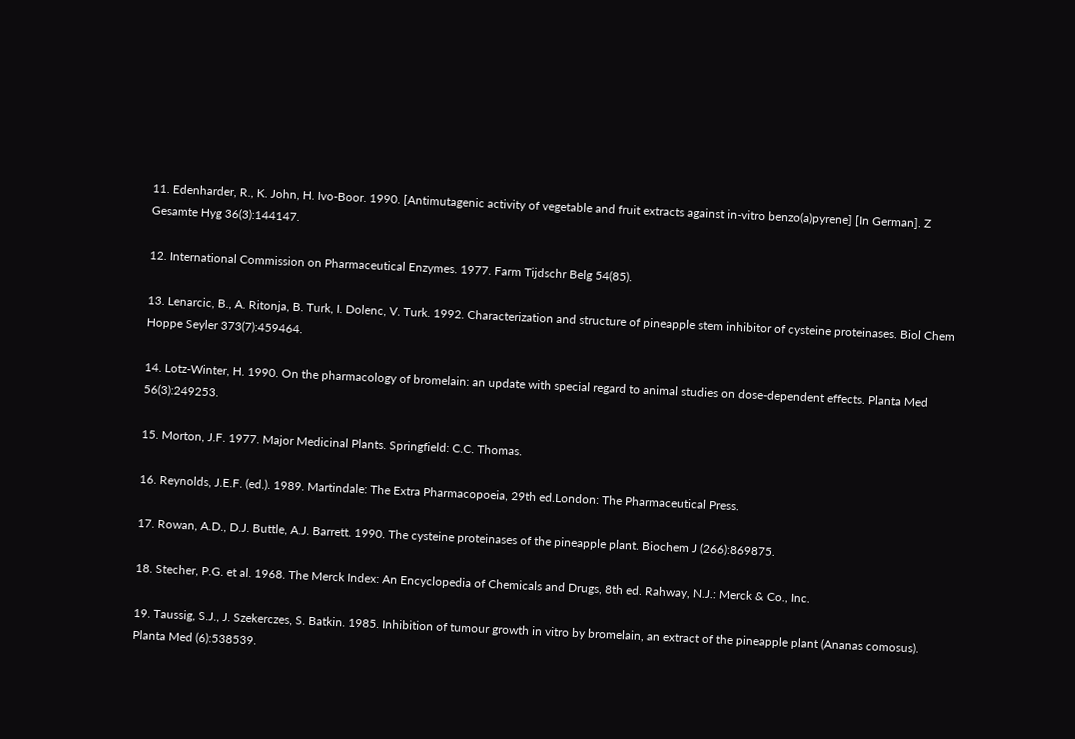11. Edenharder, R., K. John, H. Ivo-Boor. 1990. [Antimutagenic activity of vegetable and fruit extracts against in-vitro benzo(a)pyrene] [In German]. Z Gesamte Hyg 36(3):144147.

12. International Commission on Pharmaceutical Enzymes. 1977. Farm Tijdschr Belg 54(85).

13. Lenarcic, B., A. Ritonja, B. Turk, I. Dolenc, V. Turk. 1992. Characterization and structure of pineapple stem inhibitor of cysteine proteinases. Biol Chem Hoppe Seyler 373(7):459464.

14. Lotz-Winter, H. 1990. On the pharmacology of bromelain: an update with special regard to animal studies on dose-dependent effects. Planta Med 56(3):249253.

15. Morton, J.F. 1977. Major Medicinal Plants. Springfield: C.C. Thomas.

16. Reynolds, J.E.F. (ed.). 1989. Martindale: The Extra Pharmacopoeia, 29th ed.London: The Pharmaceutical Press.

17. Rowan, A.D., D.J. Buttle, A.J. Barrett. 1990. The cysteine proteinases of the pineapple plant. Biochem J (266):869875.

18. Stecher, P.G. et al. 1968. The Merck Index: An Encyclopedia of Chemicals and Drugs, 8th ed. Rahway, N.J.: Merck & Co., Inc.

19. Taussig, S.J., J. Szekerczes, S. Batkin. 1985. Inhibition of tumour growth in vitro by bromelain, an extract of the pineapple plant (Ananas comosus). Planta Med (6):538539.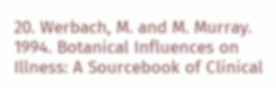20. Werbach, M. and M. Murray. 1994. Botanical Influences on Illness: A Sourcebook of Clinical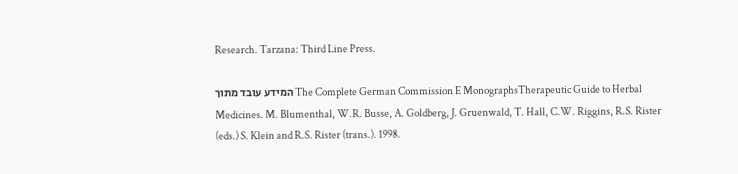Research. Tarzana: Third Line Press.

המידע עובד מתוך The Complete German Commission E MonographsTherapeutic Guide to Herbal Medicines. M. Blumenthal, W.R. Busse, A. Goldberg, J. Gruenwald, T. Hall, C.W. Riggins, R.S. Rister (eds.) S. Klein and R.S. Rister (trans.). 1998.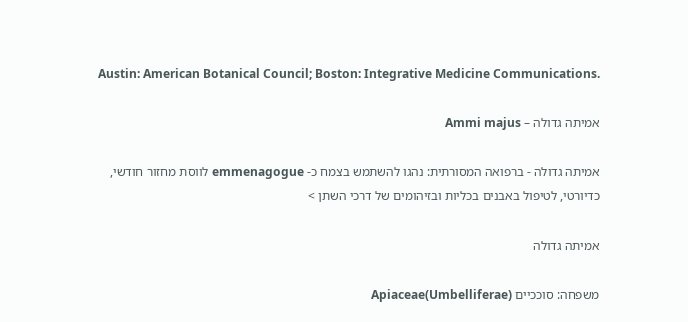Austin: American Botanical Council; Boston: Integrative Medicine Communications.

אמיתה גדולה – Ammi majus

אמיתה גדולה - ברפואה המסורתית: נהגו להשתמש בצמח כ- emmenagogue לווסת מחזור חודשי, כדיורטי, לטיפול באבנים בכליות ובזיהומים של דרכי השתן >

אמיתה גדולה

משפחה: סוככיים Apiaceae(Umbelliferae)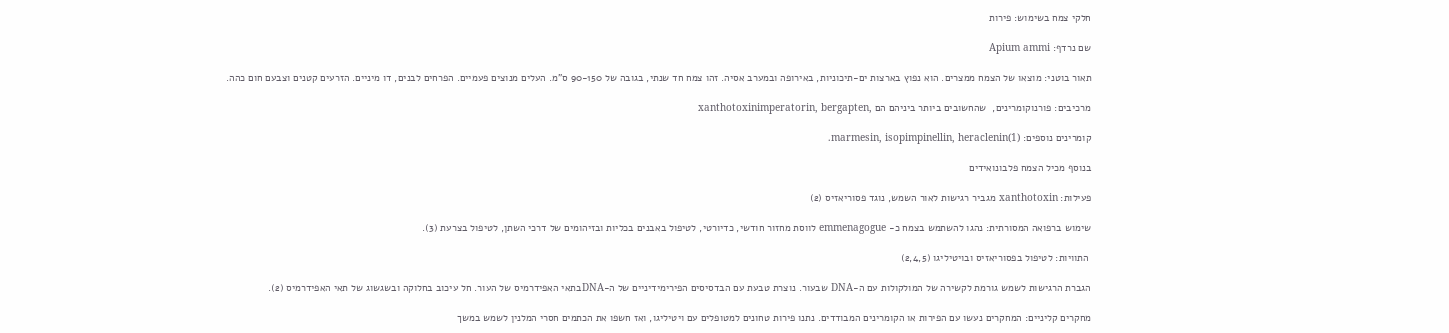חלקי צמח בשימוש: פירות

שם נרדף: Apium ammi

תאור בוטני: מוצאו של הצמח ממצרים. הוא נפוץ בארצות ים-תיכוניות, באירופה ובמערב אסיה. זהו צמח חד שנתי, בגובה של 90-150 ס"מ. העלים מנוצים פעמיים. הפרחים לבנים, דו מיניים. הזרעים קטנים וצבעם חום כהה.

מרכיבים: פורנוקומרינים,  שהחשובים ביותר ביניהם הם ,xanthotoxinimperatorin, bergapten

קומרינים נוספים: marmesin, isopimpinellin, heraclenin(1).

בנוסף מכיל הצמח פלבונואידים

פעילות: xanthotoxin מגביר רגישות לאור השמש, נוגד פסוריאזיס (2)

שימוש ברפואה המסורתית: נהגו להשתמש בצמח כ- emmenagogue לווסת מחזור חודשי, כדיורטי, לטיפול באבנים בכליות ובזיהומים של דרכי השתן, לטיפול בצרעת (3).

 התוויות: לטיפול בפסוריאזיס ובויטיליגו (2,4,5)

הגברת הרגישות לשמש גורמת לקשירה של המולקולות עם ה-DNA שבעור. נוצרת טבעת עם הבדסיסים הפירימידיניים של ה-DNAבתאי האפידרמיס של העור. חל עיכוב בחלוקה ובשגשוג של תאי האפידרמיס (2).

מחקרים קליניים: המחקרים נעשו עם הפירות או הקומרינים המבודדים. נתנו פירות טחונים למטופלים עם ויטיליגו, ואז חשפו את הכתמים חסרי המלנין לשמש במשך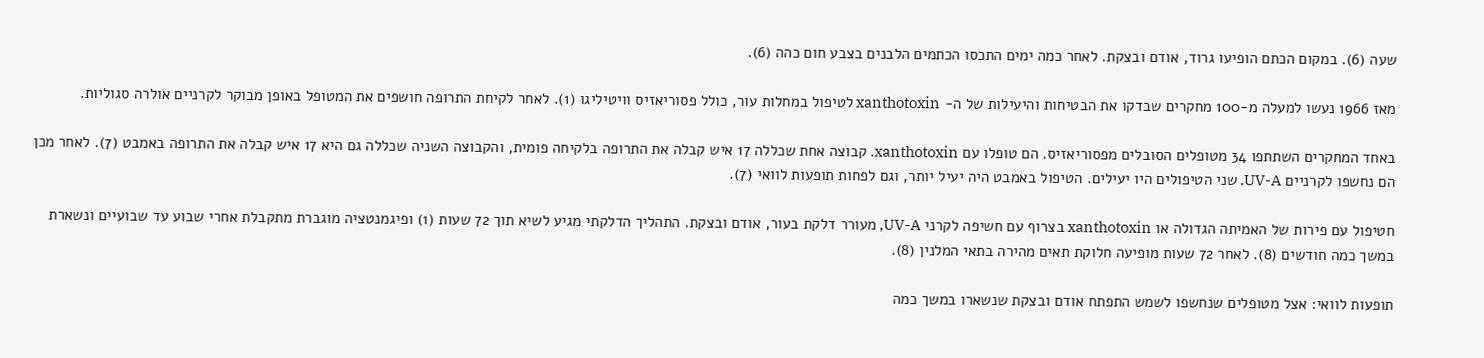שעה (6). במקום הכתם הופיעו גרוד, אודם ובצקת. לאחר כמה ימים התכסו הכתמים הלבנים בצבע חום כהה (6).

מאז 1966 נעשו למעלה מ-100 מחקרים שבדקו את הבטיחות והיעילות של ה- xanthotoxin לטיפול במחלות עור, כולל פסוריאזיס וויטיליגו (1). לאחר לקיחת התרופה חושפים את המטופל באופן מבוקר לקרניים אולרה סגוליות.

באחד המחקרים השתתפו 34 מטופלים הסובלים מפסוריאזיס. הם טופלו עם xanthotoxin. קבוצה אחת שכללה 17 איש קבלה את התרופה בלקיחה פומית, והקבוצה השניה שכללה גם היא 17 איש קבלה את התרופה באמבט (7). לאחר מכן הם נחשפו לקרניים UV-A. שני הטיפולים היו יעילים. הטיפול באמבט היה יעיל יותר, וגם לפחות תופעות לוואי (7).

חטיפול עם פירות של האמיתה הגדולה או xanthotoxin בצרוף עם חשיפה לקרני UV-A, מעורר דלקת בעור, אודם ובצקת. התהליך הדלקתי מגיע לשיא תוך 72 שעות (1) ופיגמנטציה מוגברת מתקבלת אחרי שבוע עד שבועיים ונשארת במשך כמה חודשים (8). לאחר 72 שעות מופיעה חלוקת תאים מהירה בתאי המלנין (8).

תופעות לוואי: אצל מטופלים שנחשפו לשמש התפתח אודם ובצקת שנשארו במשך כמה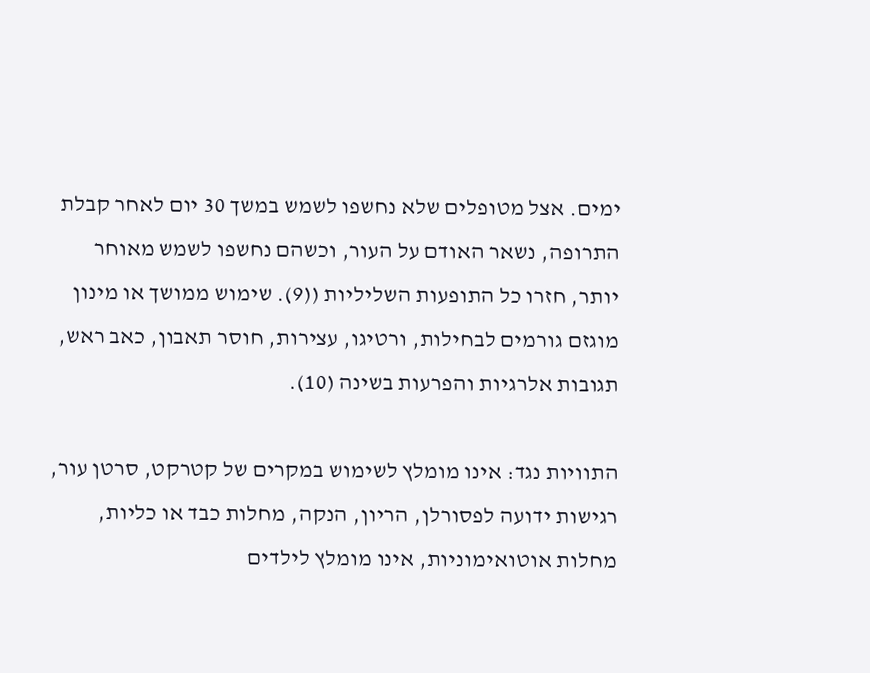ימים. אצל מטופלים שלא נחשפו לשמש במשך 30 יום לאחר קבלת התרופה, נשאר האודם על העור, וכשהם נחשפו לשמש מאוחר יותר, חזרו כל התופעות השליליות ((9). שימוש ממושך או מינון מוגזם גורמים לבחילות, ורטיגו, עצירות, חוסר תאבון, כאב ראש, תגובות אלרגיות והפרעות בשינה (10).

התוויות נגד: אינו מומלץ לשימוש במקרים של קטרקט, סרטן עור, רגישות ידועה לפסורלן, הריון, הנקה, מחלות כבד או כליות, מחלות אוטואימוניות, אינו מומלץ לילדים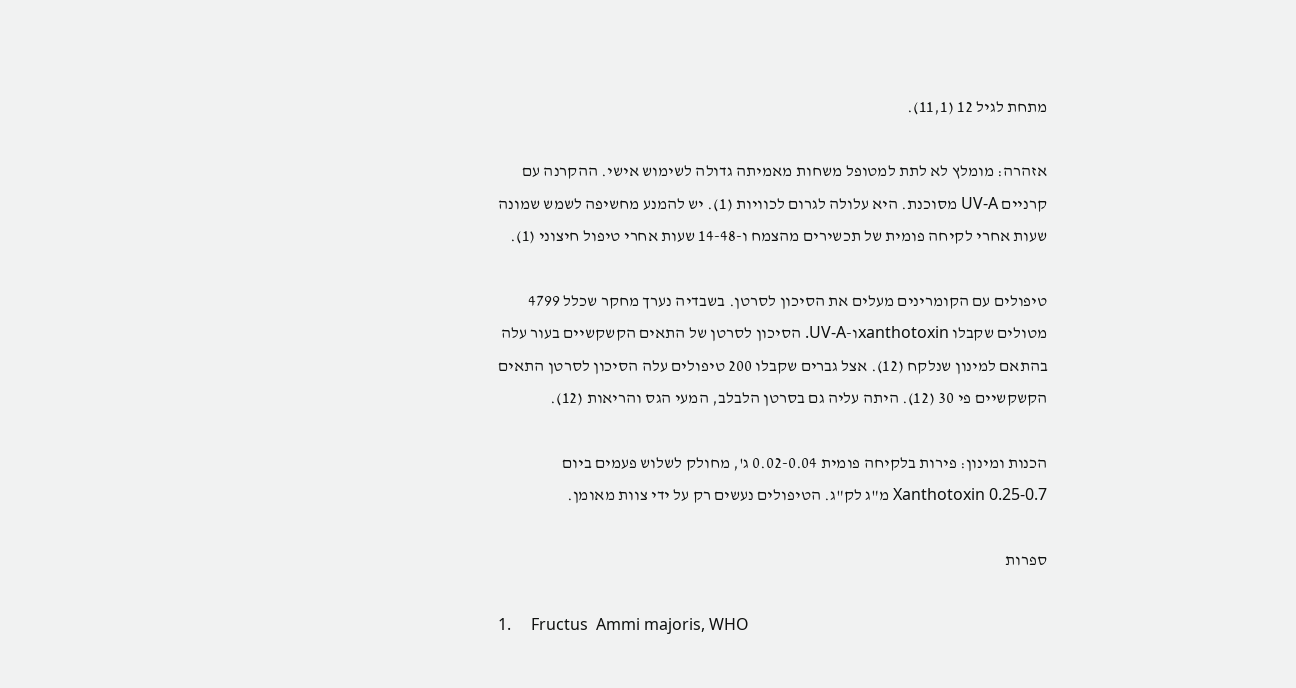מתחת לגיל 12 (11,1).

אזהרה: מומלץ לא לתת למטופל משחות מאמיתה גדולה לשימוש אישי. ההקרנה עם קרניים UV-A מסוכנת. היא עלולה לגרום לכוויות (1). יש להמנע מחשיפה לשמש שמונה שעות אחרי לקיחה פומית של תכשירים מהצמח ו-14-48 שעות אחרי טיפול חיצוני (1).

טיפולים עם הקומרינים מעלים את הסיכון לסרטן. בשבדיה נערך מחקר שכלל 4799 מטולים שקבלו xanthotoxinו-UV-A. הסיכון לסרטן של התאים הקשקשיים בעור עלה בהתאם למינון שנלקח (12). אצל גברים שקבלו 200 טיפולים עלה הסיכון לסרטן התאים הקשקשיים פי 30 (12). היתה עליה גם בסרטן הלבלב, המעי הגס והריאות (12).

הכנות ומינון: פירות בלקיחה פומית 0.02-0.04 ג', מחולק לשלוש פעמים ביום Xanthotoxin 0.25-0.7 מ"ג לק"ג. הטיפולים נעשים רק על ידי צוות מאומן.

ספרות

1.     Fructus  Ammi majoris, WHO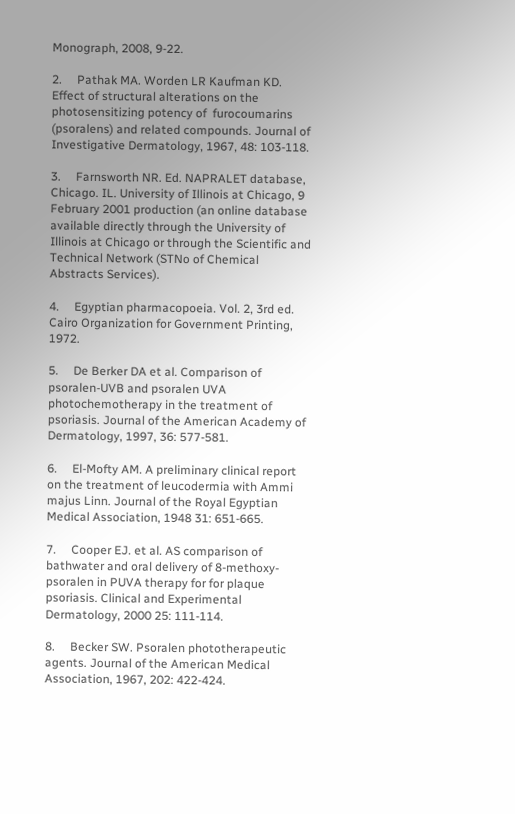Monograph, 2008, 9-22.

2.     Pathak MA. Worden LR Kaufman KD. Effect of structural alterations on the photosensitizing potency of  furocoumarins (psoralens) and related compounds. Journal of Investigative Dermatology, 1967, 48: 103-118.

3.     Farnsworth NR. Ed. NAPRALET database, Chicago. IL. University of Illinois at Chicago, 9  February 2001 production (an online database available directly through the University of Illinois at Chicago or through the Scientific and Technical Network (STNo of Chemical Abstracts Services).

4.     Egyptian pharmacopoeia. Vol. 2, 3rd ed. Cairo Organization for Government Printing, 1972.

5.     De Berker DA et al. Comparison of psoralen-UVB and psoralen UVA photochemotherapy in the treatment of psoriasis. Journal of the American Academy of Dermatology, 1997, 36: 577-581.

6.     El-Mofty AM. A preliminary clinical report on the treatment of leucodermia with Ammi majus Linn. Journal of the Royal Egyptian Medical Association, 1948 31: 651-665.

7.     Cooper EJ. et al. AS comparison of bathwater and oral delivery of 8-methoxy-psoralen in PUVA therapy for for plaque psoriasis. Clinical and Experimental Dermatology, 2000 25: 111-114.

8.     Becker SW. Psoralen phototherapeutic agents. Journal of the American Medical Association, 1967, 202: 422-424.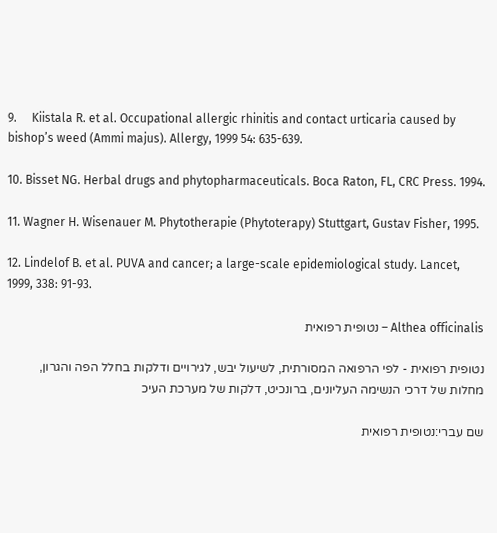9.     Kiistala R. et al. Occupational allergic rhinitis and contact urticaria caused by bishop’s weed (Ammi majus). Allergy, 1999 54: 635-639.

10. Bisset NG. Herbal drugs and phytopharmaceuticals. Boca Raton, FL, CRC Press. 1994.

11. Wagner H. Wisenauer M. Phytotherapie (Phytoterapy) Stuttgart, Gustav Fisher, 1995.

12. Lindelof B. et al. PUVA and cancer; a large-scale epidemiological study. Lancet, 1999, 338: 91-93.

Althea officinalis – נטופית רפואית

נטופית רפואית - לפי הרפואה המסורתית, לשיעול יבש, לגירויים ודלקות בחלל הפה והגרון, מחלות של דרכי הנשימה העליונים, ברונכיט, דלקות של מערכת העיכ

שם עברי:נטופית רפואית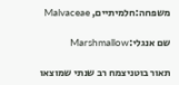משפחה:חלמיתיים, Malvaceae

שם אנגלי:Marshmallow

תאור בוטניצמח רב שנתי שמוצאו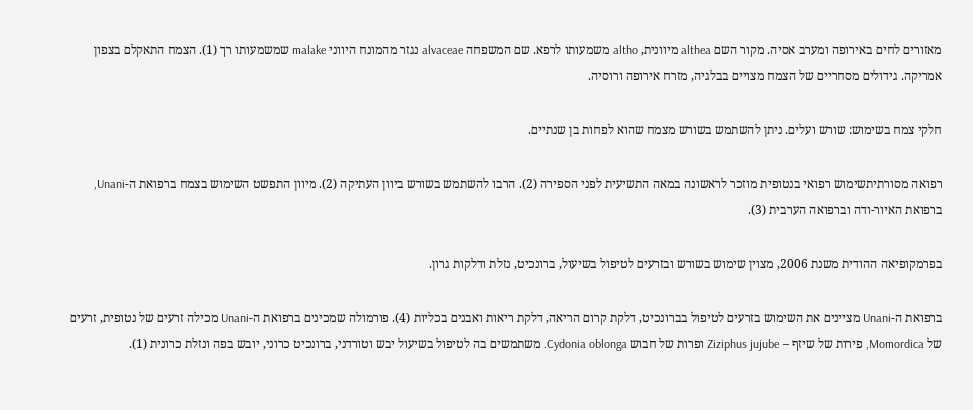מאזורים לחים באירופה ומערב אסיה. מקור השם althea מיוונית, altho משמעותו לרפא. שם המשפחה alvaceae נגזר מהמונח היווני malake שמשמעותו רך (1). הצמח התאקלם בצפון אמריקה. גידולים מסחריים של הצמח מצויים בבלגיה, מזרח אירופה ורוסיה.

חלקי צמח בשימוש: שורש ועלים. ניתן להשתמש בשורש מצמח שהוא לפחות בן שנתיים.

רפואה מסורתיתשימוש רפואי בנטופית מוזכר לראשונה במאה התשיעית לפני הספירה (2). הרבו להשתמש בשורש ביוון העתיקה (2). מיוון התפשט השימוש בצמח ברפואת ה-Unani, ברפואת האיור-ודה וברפואה הערבית (3).

בפרמקופיאה ההודית משנת 2006, מצוין שימוש בשורש ובזרעים לטיפול בשיעול, ברונכיט, נזלת ודלקות גרון.

ברפואת ה-Unani מציינים את השימוש בזרעים לטיפול בברונכיט, דלקת קרום הריאה, דלקת ריאות ואבנים בכליות (4). פורמולה שמכינים ברפואת ה-Unani מכילה זרעים של נטופית, זרעים של Momordica, פירות של שיזף – Ziziphus jujube ופרות של חבוש Cydonia oblonga. משתמשים בה לטיפול בשיעול יבש וטורדני, ברונכיט כרוני, יובש בפה ונזלת כרונית (1).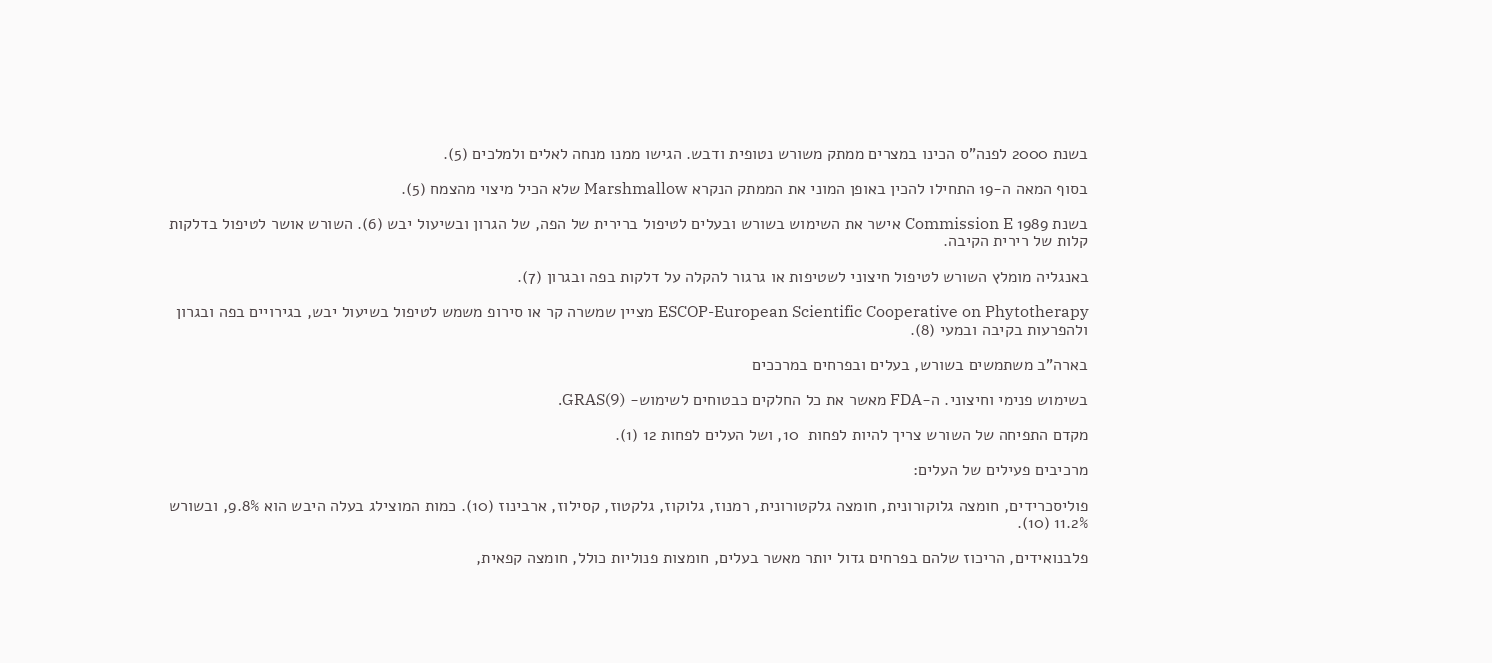בשנת 2000 לפנה"ס הכינו במצרים ממתק משורש נטופית ודבש. הגישו ממנו מנחה לאלים ולמלכים (5).

בסוף המאה ה-19 התחילו להכין באופן המוני את הממתק הנקרא Marshmallow שלא הכיל מיצוי מהצמח (5).

בשנת 1989 Commission E אישר את השימוש בשורש ובעלים לטיפול ברירית של הפה, של הגרון ובשיעול יבש (6). השורש אושר לטיפול בדלקות קלות של רירית הקיבה.

באנגליה מומלץ השורש לטיפול חיצוני לשטיפות או גרגור להקלה על דלקות בפה ובגרון (7).

ESCOP-European Scientific Cooperative on Phytotherapy מציין שמשרה קר או סירופ משמש לטיפול בשיעול יבש, בגירויים בפה ובגרון ולהפרעות בקיבה ובמעי (8).

בארה"ב משתמשים בשורש, בעלים ובפרחים במרככים

בשימוש פנימי וחיצוני. ה-FDA מאשר את כל החלקים כבטוחים לשימוש- GRAS(9).

מקדם התפיחה של השורש צריך להיות לפחות  10, ושל העלים לפחות 12 (1).

מרכיבים פעילים של העלים:

פוליסכרידים, חומצה גלוקורונית, חומצה גלקטורונית, רמנוז, גלוקוז, גלקטוז, קסילוז, ארבינוז (10). כמות המוצילג בעלה היבש הוא 9.8%, ובשורש 11.2% (10).

פלבנואידים, הריכוז שלהם בפרחים גדול יותר מאשר בעלים, חומצות פנוליות כולל, חומצה קפאית,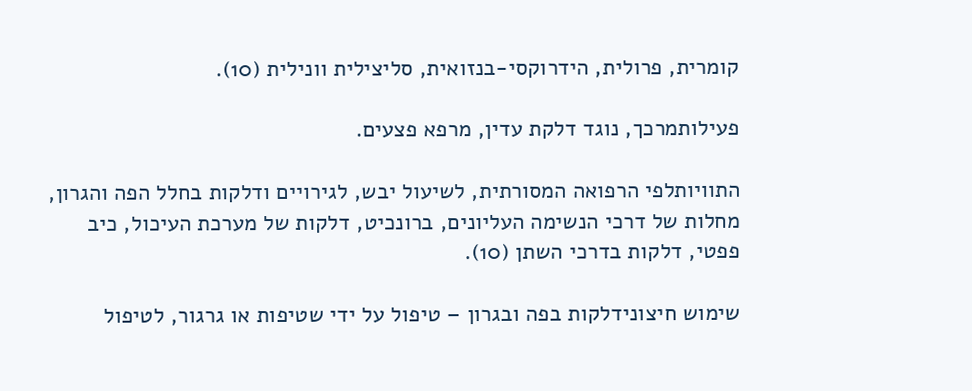קומרית, פרולית, הידרוקסי-בנזואית, סליצילית וונילית (10).

פעילותמרכך, נוגד דלקת עדין, מרפא פצעים.

התוויותלפי הרפואה המסורתית, לשיעול יבש, לגירויים ודלקות בחלל הפה והגרון, מחלות של דרכי הנשימה העליונים, ברונכיט, דלקות של מערכת העיכול, כיב פפטי, דלקות בדרכי השתן (10).

שימוש חיצונידלקות בפה ובגרון – טיפול על ידי שטיפות או גרגור, לטיפול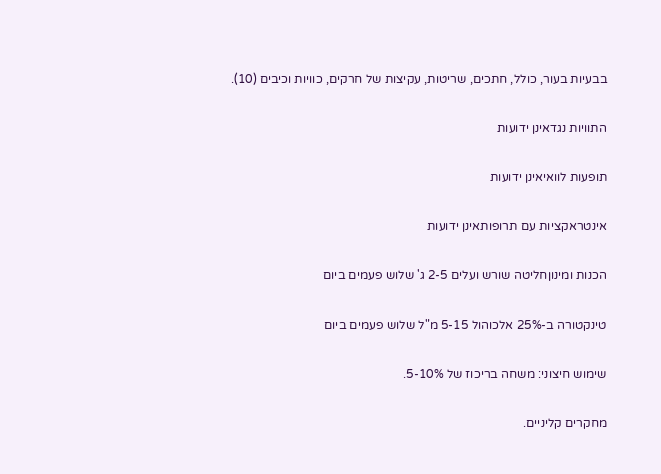בבעיות בעור, כולל, חתכים, שריטות, עקיצות של חרקים, כוויות וכיבים (10).

התוויות נגדאינן ידועות

תופעות לוואיאינן ידועות

אינטראקציות עם תרופותאינן ידועות

הכנות ומינוןחליטה שורש ועלים 2-5 ג' שלוש פעמים ביום

טינקטורה ב-25% אלכוהול 5-15 מ"ל שלוש פעמים ביום

שימוש חיצוני: משחה בריכוז של 5-10%.

מחקרים קליניים.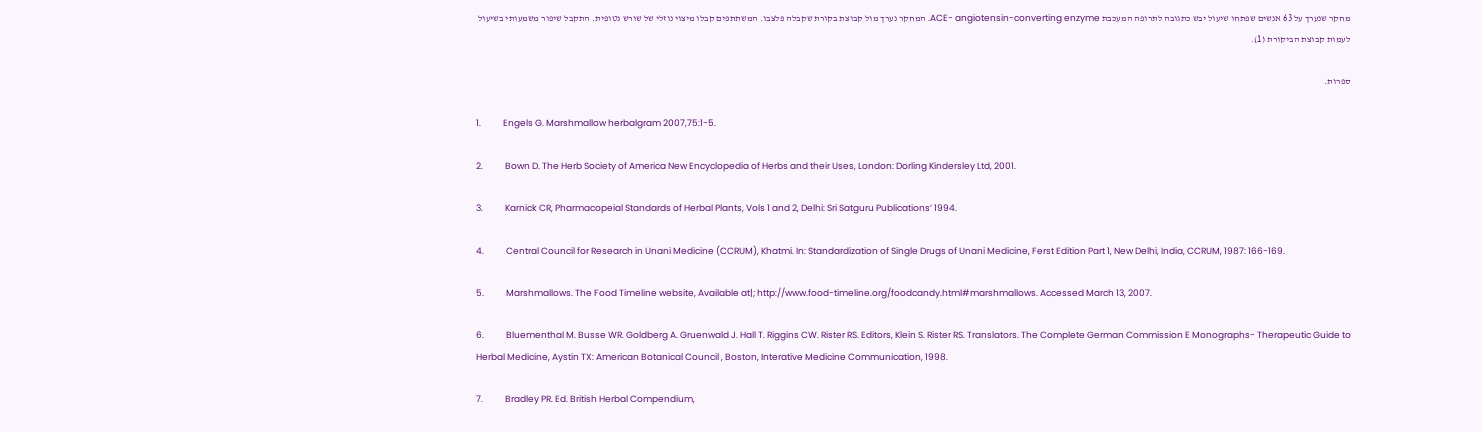מחקר שנערך על 63 אנשים שפתחו שיעול יבש כתגובה לתרופה המעכבת ACE- angiotensin-converting enzyme. המחקר נערך מול קבוצת בקורת שקבלה פלצבו. המשתתפים קבלו מיצוי נוזלי של שורש נטופית. התקבל שיפור משמעותי בשיעול לעמות קבוצת הביקורת (1).

ספרות.

1.           Engels G. Marshmallow herbalgram 2007,75:1-5.

2.           Bown D. The Herb Society of America New Encyclopedia of Herbs and their Uses, London: Dorling Kindersley Ltd, 2001.

3.           Karnick CR, Pharmacopeial Standards of Herbal Plants, Vols 1 and 2, Delhi: Sri Satguru Publications’ 1994.

4.           Central Council for Research in Unani Medicine (CCRUM), Khatmi. In: Standardization of Single Drugs of Unani Medicine, Ferst Edition Part 1, New Delhi, India, CCRUM, 1987: 166-169.

5.           Marshmallows. The Food Timeline website, Available at|; http://www.food-timeline.org/foodcandy.html#marshmallows. Accessed March 13, 2007.

6.           Bluementhal M. Busse WR. Goldberg A. Gruenwald J. Hall T. Riggins CW. Rister RS. Editors, Klein S. Rister RS. Translators. The Complete German Commission E Monographs- Therapeutic Guide to Herbal Medicine, Aystin TX: American Botanical Council , Boston, Interative Medicine Communication, 1998.

7.           Bradley PR. Ed. British Herbal Compendium,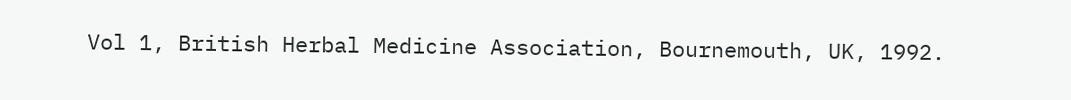Vol 1, British Herbal Medicine Association, Bournemouth, UK, 1992.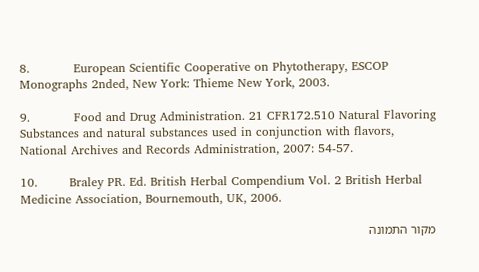8.           European Scientific Cooperative on Phytotherapy, ESCOP Monographs 2nded, New York: Thieme New York, 2003.

9.           Food and Drug Administration. 21 CFR172.510 Natural Flavoring Substances and natural substances used in conjunction with flavors, National Archives and Records Administration, 2007: 54-57.

10.        Braley PR. Ed. British Herbal Compendium Vol. 2 British Herbal Medicine Association, Bournemouth, UK, 2006.

מקור התמונה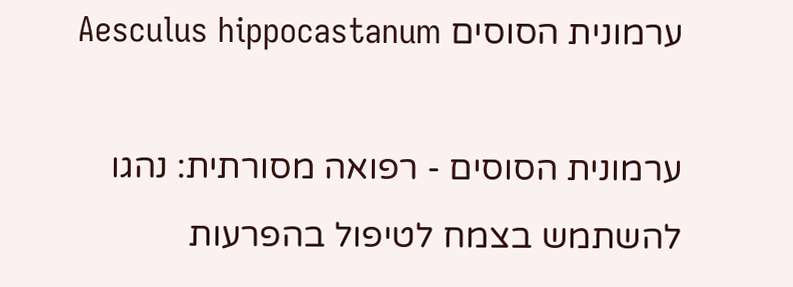ערמונית הסוסים Aesculus hippocastanum

ערמונית הסוסים - רפואה מסורתית: נהגו להשתמש בצמח לטיפול בהפרעות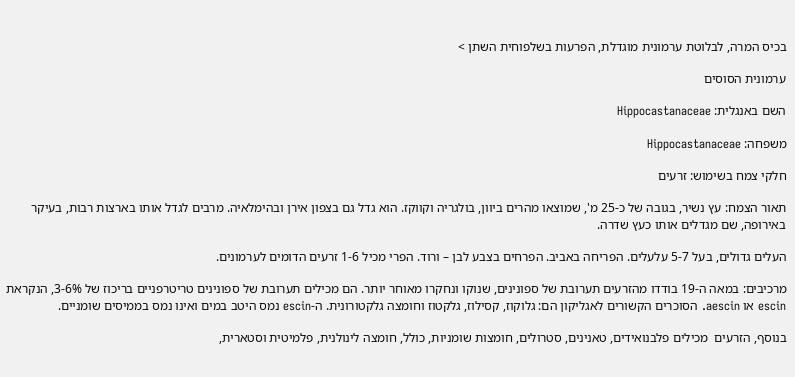בכיס המרה, לבלוטת ערמונית מוגדלת, הפרעות בשלפוחית השתן >

ערמונית הסוסים

השם באנגלית: Hippocastanaceae

משפחה: Hippocastanaceae

חלקי צמח בשימוש: זרעים

תאור הצמח: עץ נשיר, בגובה של כ-25 מ', שמוצאו מהרים ביוון, בולגריה וקווקז. הוא גדל גם בצפון אירן ובהימלאיה. מרבים לגדל אותו בארצות רבות, בעיקר באירופה, שם מגדלים אותו כעץ שדרה.

העלים גדולים, בעל 5-7 עלעלים. הפריחה באביב. הפרחים בצבע לבן – ורוד. הפרי מכיל 1-6 זרעים הדומים לערמונים.

מרכיבים: במאה ה-19 בודדו מהזרעים תערובת של ספונינים, שנוקו ונחקרו מאוחר יותר. הם מכילים תערובת של ספונינים טריטרפניים בריכוז של 3-6%, הנקראת escin או aescin. הסוכרים הקשורים לאגליקון הם: גלוקוז, קסילוז, גלקטוז וחומצה גלקטורונית. ה-escin נמס היטב במים ואינו נמס בממיסים שומניים.

בנוסף, הזרעים  מכילים פלבנואידים, טאנינים, סטרולים, חומצות שומניות, כולל, חומצה לינולנית, פלמיטית וסטארית,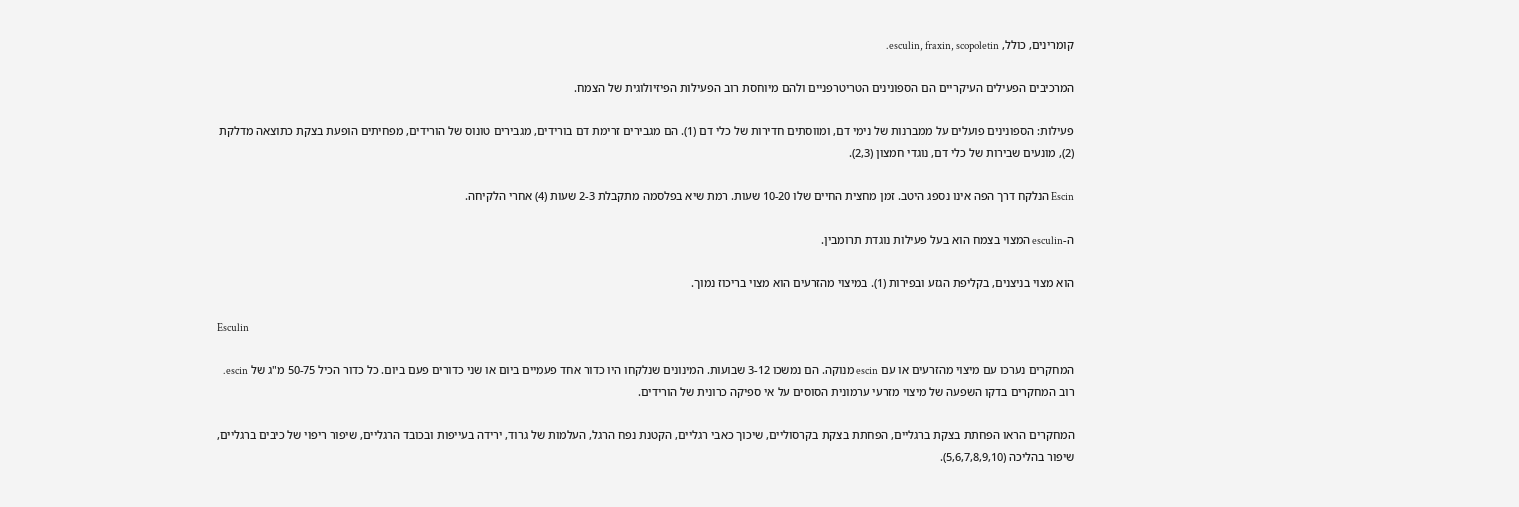קומרינים, כולל, esculin, fraxin, scopoletin.

המרכיבים הפעילים העיקריים הם הספונינים הטריטרפניים ולהם מיוחסת רוב הפעילות הפיזיולוגית של הצמח.

פעילות: הספונינים פועלים על ממברנות של נימי דם, ומווסתים חדירות של כלי דם (1). הם מגבירים זרימת דם בורידים, מגבירים טונוס של הורידים, מפחיתים הופעת בצקת כתוצאה מדלקת (2), מונעים שבירות של כלי דם, נוגדי חמצון (2,3).

Escin הנלקח דרך הפה אינו נספג היטב. זמן מחצית החיים שלו 10-20 שעות. רמת שיא בפלסמה מתקבלת 2-3 שעות (4) אחרי הלקיחה.

ה-esculin המצוי בצמח הוא בעל פעילות נוגדת תרומבין.

הוא מצוי בניצנים, בקליפת הגזע ובפירות (1). במיצוי מהזרעים הוא מצוי בריכוז נמוך.

Esculin

המחקרים נערכו עם מיצוי מהזרעים או עם escin מנוקה. הם נמשכו 3-12 שבועות. המינונים שנלקחו היו כדור אחד פעמיים ביום או שני כדורים פעם ביום. כל כדור הכיל 50-75 מ"ג של escin. רוב המחקרים בדקו השפעה של מיצוי מזרעי ערמונית הסוסים על אי ספיקה כרונית של הורידים.

המחקרים הראו הפחתת בצקת ברגליים, הפחתת בצקת בקרסוליים, שיכוך כאבי רגליים, הקטנת נפח הרגל, העלמות של גרוד, ירידה בעייפות ובכובד הרגליים, שיפור ריפוי של כיבים ברגליים, שיפור בהליכה (5,6,7,8,9,10).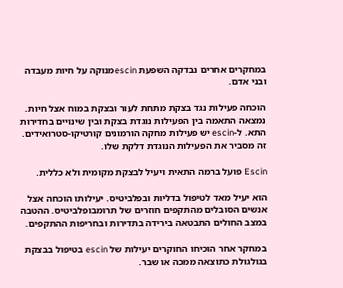במחקרים אחרים נבדקה השפעת escinמנוקה על חיות מעבדה ובני אדם.

הוכחה פעילות נגד בצקת מתחת לעור ובצקת במוח אצל חיות. נמצאה התאמה בין הפעילות נוגדת בצקת ובין שינויים בחדירות התא. ל-escin יש פעילות מחקה הורמונים קורטיקו-סטרואידים. זה מסביר את הפעילות הנוגדת דלקת שלו.

Escin פועל ברמה התאית ויעיל לבצקת מקומית ולא כללית.

הוא יעיל מאד לטיפול בדליות ובפלביטיס. יעילותו הוכחה אצל אנשים הסובלים מהתקפים חוזרים של תרומבופלביטיס. ההטבה במצב החולים התבטאה בירידה בתדירות ובחריפות ההתקפים.

במחקר אחר הוכיחו החוקרים יעילות של escin בטיפול בבצקת בגולגולת כתוצאה ממכה או שבר.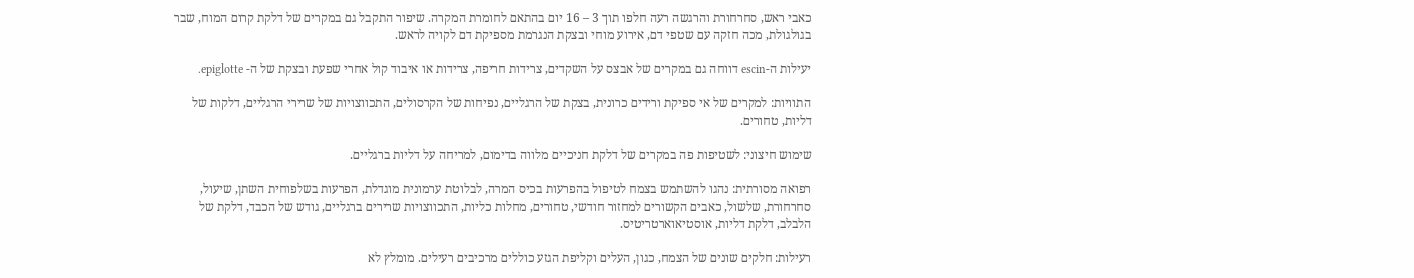כאבי ראש, סחרחורת והרגשה רעה חלפו תוך 3 – 16 יום בהתאם לחומרת המקרה. שיפור התקבל גם במקרים של דלקת קרום המוח, שבר בגולגולת, מכה חזקה עם שטפי דם, אירוע מוחי ובצקת הנגרמת מספיקת דם לקויה לראש.

יעילות ה-escin דווחה גם במקרים של אבצס על השקדים, צרידות חריפה, צרידות או איבוד קול אחרי שפעת ובצקת של ה- epiglotte.

התוויות: למקרים של אי ספיקת ורידים כרונית, בצקת של הרגליים, נפיחות של הקרסולים, התכווצויות של שרירי הרגליים, דלקות של דליות, טחורים.

שימוש חיצוני: לשטיפות פה במקרים של דלקת חניכיים מלווה בדימום, למריחה על דליות ברגליים.

רפואה מסורתית: נהגו להשתמש בצמח לטיפול בהפרעות בכיס המרה, לבלוטת ערמונית מוגדלת, הפרעות בשלפוחית השתן, שיעול, סחרחורת, שלשול, כאבים הקשורים למחזור חודשי, טחורים, מחלות כליות, התכווצויות שרירים ברגליים, גודש של הכבד, דלקת של הלבלב, דלקת דליות, אוסטיאוארטריטיס.

רעילות: חלקים שונים של הצמח, כגון, העלים וקליפת הגזע כוללים מרכיבים רעילים. מומלץ לא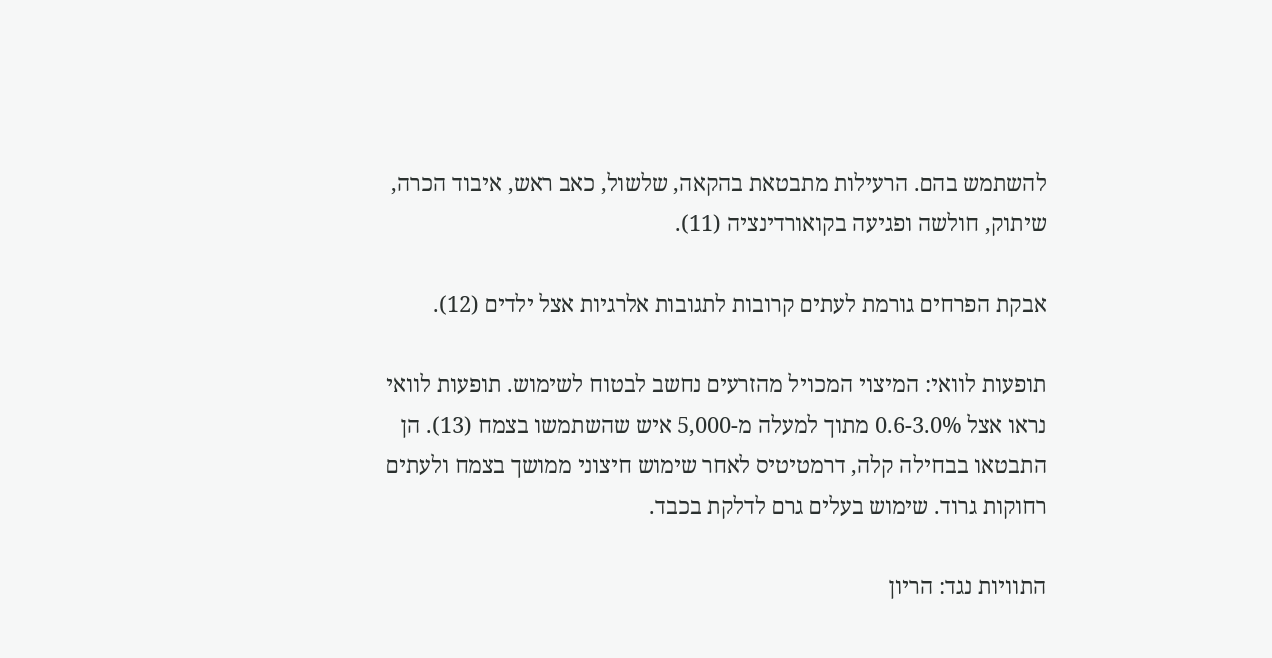להשתמש בהם. הרעילות מתבטאת בהקאה, שלשול, כאב ראש, איבוד הכרה, שיתוק, חולשה ופגיעה בקואורדינציה (11).

אבקת הפרחים גורמת לעתים קרובות לתגובות אלרגיות אצל ילדים (12).

תופעות לוואי: המיצוי המכויל מהזרעים נחשב לבטוח לשימוש. תופעות לוואי נראו אצל 0.6-3.0% מתוך למעלה מ-5,000 איש שהשתמשו בצמח (13). הן התבטאו בבחילה קלה, דרמטיטיס לאחר שימוש חיצוני ממושך בצמח ולעתים רחוקות גרוד. שימוש בעלים גרם לדלקת בכבד.

התוויות נגד: הריון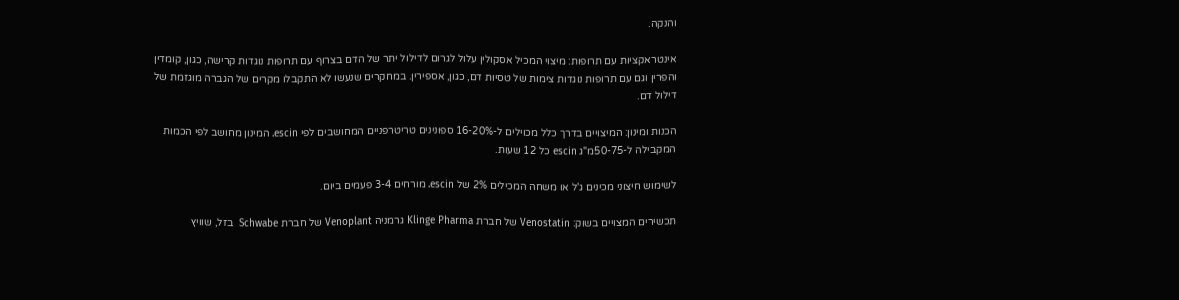והנקה.

אינטראקציות עם תרופות: מיצוי המכיל אסקולין עלול לגרום לדילול יתר של הדם בצרוף עם תרופות נוגדות קרישה, כגון, קומדין והפרין וגם עם תרופות נוגדות צימות של טסיות דם, כגון, אספירין. במחקרים שנעשו לא התקבלו מקרים של הגברה מוגזמת של דילול דם.

הכנות ומינון: המיצויים בדרך כלל מכוילים ל-16-20% ספונינים טריטרפניים המחושבים לפי escin. המינון מחושב לפי הכמות המקבילה ל-50-75מ"ג escin כל 12 שעות.

לשימוש חיצוני מכינים ג'ל או משחה המכילים 2% של escin. מורחים 3-4 פעמים ביום.

תכשירים המצויים בשוק: Venostatin של חברת Klinge Pharma גרמניה Venoplant של חברת Schwabe  בזל, שוויץ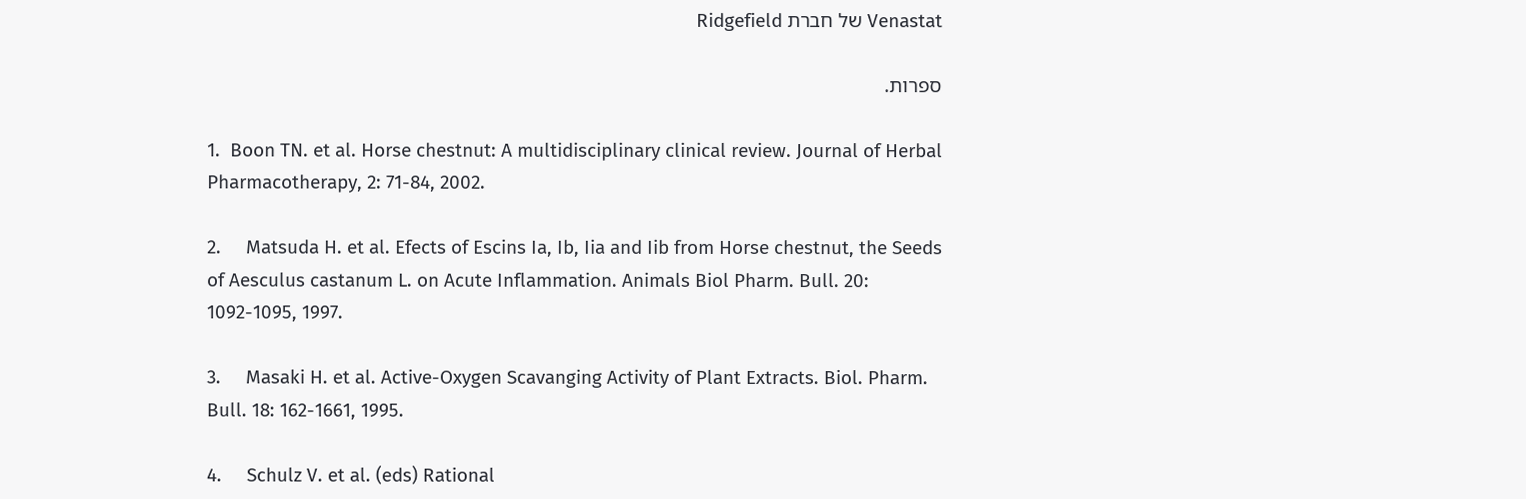Venastat של חברת Ridgefield

ספרות.

1.  Boon TN. et al. Horse chestnut: A multidisciplinary clinical review. Journal of Herbal Pharmacotherapy, 2: 71-84, 2002.

2.     Matsuda H. et al. Efects of Escins Ia, Ib, Iia and Iib from Horse chestnut, the Seeds of Aesculus castanum L. on Acute Inflammation. Animals Biol Pharm. Bull. 20: 1092-1095, 1997.

3.     Masaki H. et al. Active-Oxygen Scavanging Activity of Plant Extracts. Biol. Pharm. Bull. 18: 162-1661, 1995.

4.     Schulz V. et al. (eds) Rational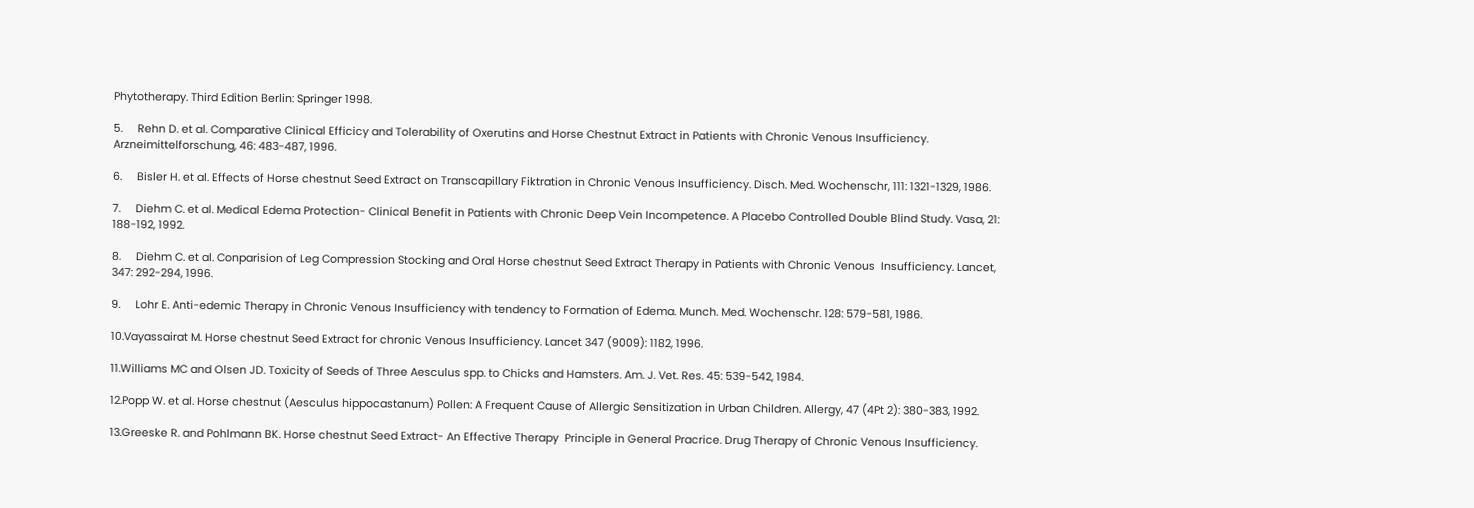Phytotherapy. Third Edition Berlin: Springer 1998.

5.     Rehn D. et al. Comparative Clinical Efficicy and Tolerability of Oxerutins and Horse Chestnut Extract in Patients with Chronic Venous Insufficiency. Arzneimittelforschung, 46: 483-487, 1996.

6.     Bisler H. et al. Effects of Horse chestnut Seed Extract on Transcapillary Fiktration in Chronic Venous Insufficiency. Disch. Med. Wochenschr, 111: 1321-1329, 1986.

7.     Diehm C. et al. Medical Edema Protection- Clinical Benefit in Patients with Chronic Deep Vein Incompetence. A Placebo Controlled Double Blind Study. Vasa, 21: 188-192, 1992.

8.     Diehm C. et al. Conparision of Leg Compression Stocking and Oral Horse chestnut Seed Extract Therapy in Patients with Chronic Venous  Insufficiency. Lancet, 347: 292-294, 1996.

9.     Lohr E. Anti-edemic Therapy in Chronic Venous Insufficiency with tendency to Formation of Edema. Munch. Med. Wochenschr. 128: 579-581, 1986.

10.Vayassairat M. Horse chestnut Seed Extract for chronic Venous Insufficiency. Lancet 347 (9009): 1182, 1996.

11.Williams MC and Olsen JD. Toxicity of Seeds of Three Aesculus spp. to Chicks and Hamsters. Am. J. Vet. Res. 45: 539-542, 1984.

12.Popp W. et al. Horse chestnut (Aesculus hippocastanum) Pollen: A Frequent Cause of Allergic Sensitization in Urban Children. Allergy, 47 (4Pt 2): 380-383, 1992.

13.Greeske R. and Pohlmann BK. Horse chestnut Seed Extract- An Effective Therapy  Principle in General Pracrice. Drug Therapy of Chronic Venous Insufficiency.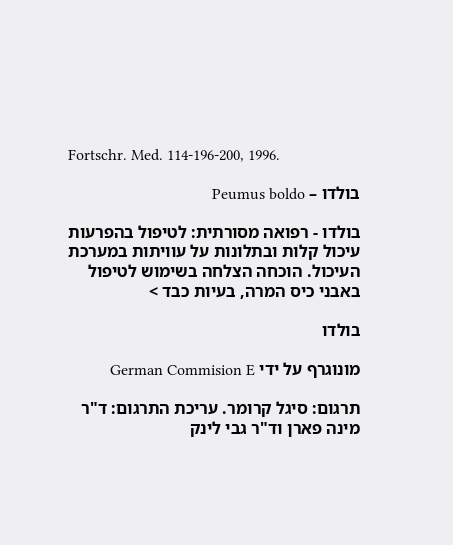Fortschr. Med. 114-196-200, 1996.

בולדו – Peumus boldo

בולדו - רפואה מסורתית: לטיפול בהפרעות עיכול קלות ובתלונות על עוויתות במערכת העיכול. הוכחה הצלחה בשימוש לטיפול באבני כיס המרה, בעיות כבד >

בולדו

מונוגרף על ידי German Commision E

תרגום: סיגל קרומר. עריכת התרגום: ד"ר מינה פארן וד"ר גבי לינק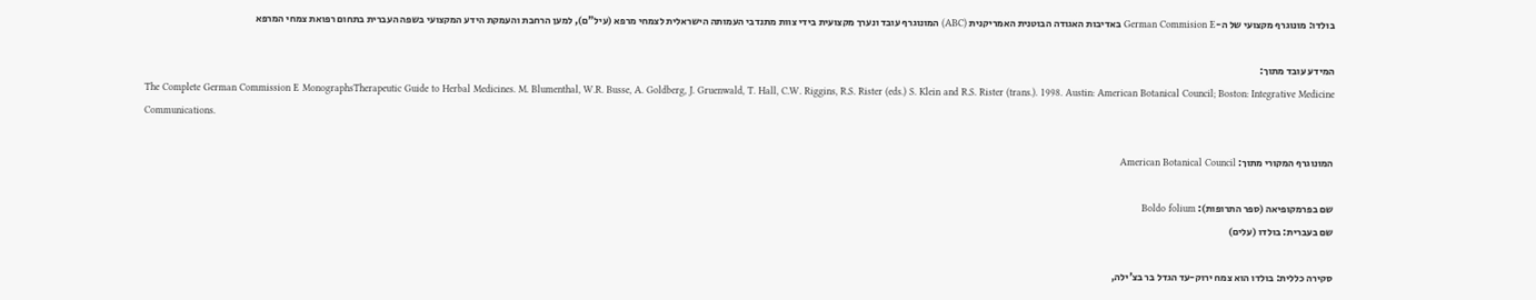בולדו: מונוגרף מקצועי של ה-German Commision E באדיבות האגודה הבוטנית האמריקנית (ABC) המונוגרף עובד ונערך מקצועית בידי צוות מתנדבי העמותה הישראלית לצמחי מרפא (עיל"ם), למען הרחבת והעמקת הידע המקצועי בשפה העברית בתחום רפואת צמחי המרפא

המידע עובד מתוך:
The Complete German Commission E MonographsTherapeutic Guide to Herbal Medicines. M. Blumenthal, W.R. Busse, A. Goldberg, J. Gruenwald, T. Hall, C.W. Riggins, R.S. Rister (eds.) S. Klein and R.S. Rister (trans.). 1998. Austin: American Botanical Council; Boston: Integrative Medicine Communications.

המונוגרף המקורי מתוך: American Botanical Council

שם בפרמקופיאה (ספר התרופות): Boldo folium
שם בעברית: בולדו (עלים)

סקירה כללית: בולדו הוא צמח ירוק-עד הגדל בר בצ'ילה,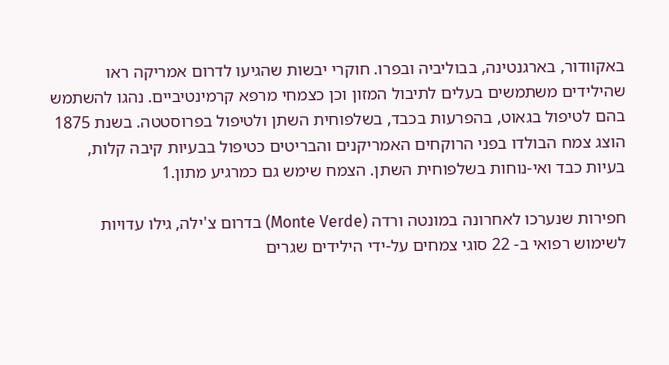באקוודור, בארגנטינה, בבוליביה ובפרו. חוקרי יבשות שהגיעו לדרום אמריקה ראו שהילידים משתמשים בעלים לתיבול המזון וכן כצמחי מרפא קרמינטיביים. נהגו להשתמש בהם לטיפול בגאוט, בהפרעות בכבד, בשלפוחית השתן ולטיפול בפרוסטטה. בשנת 1875 הוצג צמח הבולדו בפני הרוקחים האמריקנים והבריטים כטיפול בבעיות קיבה קלות, בעיות כבד ואי-נוחות בשלפוחית השתן. הצמח שימש גם כמרגיע מתון.1

חפירות שנערכו לאחרונה במונטה ורדה (Monte Verde) בדרום צ'ילה, גילו עדויות לשימוש רפואי ב- 22 סוגי צמחים על-ידי הילידים שגרים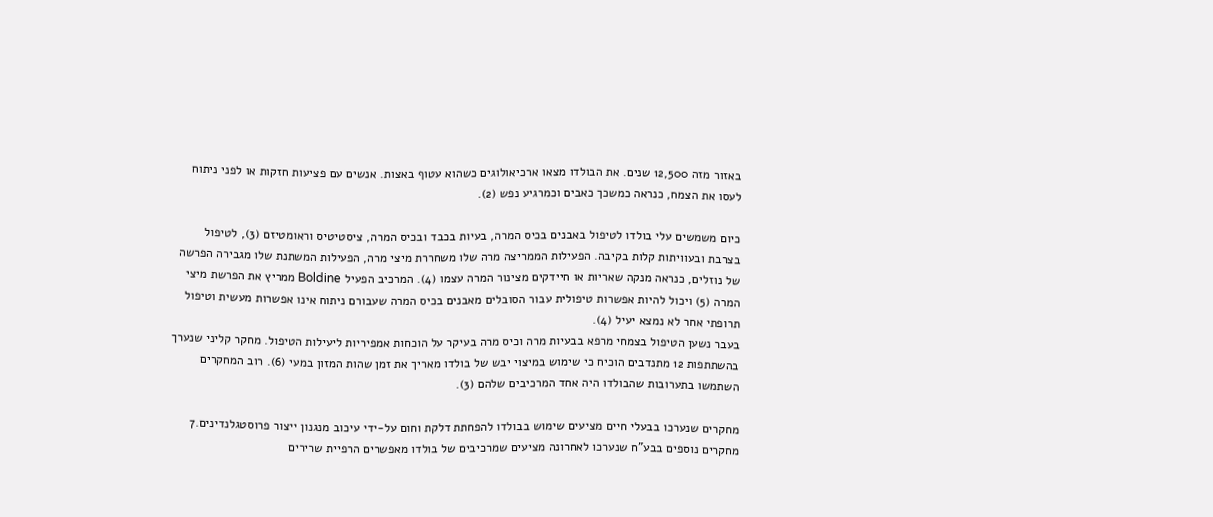באזור מזה 12,500 שנים. את הבולדו מצאו ארכיאולוגים כשהוא עטוף באצות. אנשים עם פציעות חזקות או לפני ניתוח לעסו את הצמח, כנראה כמשכך כאבים וכמרגיע נפש (2).

כיום משמשים עלי בולדו לטיפול באבנים בכיס המרה, בעיות בכבד ובכיס המרה, ציסטיטיס וראומטיזם (3), לטיפול בצרבת ובעוויתות קלות בקיבה. הפעילות הממריצה מרה שלו משחררת מיצי מרה, הפעילות המשתנת שלו מגבירה הפרשה של נוזלים, כנראה מנקה שאריות או חיידקים מצינור המרה עצמו (4). המרכיב הפעיל Boldine ממריץ את הפרשת מיצי המרה (5) ויכול להיות אפשרות טיפולית עבור הסובלים מאבנים בכיס המרה שעבורם ניתוח אינו אפשרות מעשית וטיפול תרופתי אחר לא נמצא יעיל (4).
בעבר נשען הטיפול בצמחי מרפא בבעיות מרה וכיס מרה בעיקר על הוכחות אמפיריות ליעילות הטיפול. מחקר קליני שנערך בהשתתפות 12 מתנדבים הוכיח כי שימוש במיצוי יבש של בולדו מאריך את זמן שהות המזון במעי (6). רוב המחקרים השתמשו בתערובות שהבולדו היה אחד המרכיבים שלהם (3).

מחקרים שנערכו בבעלי חיים מציעים שימוש בבולדו להפחתת דלקת וחום על-ידי עיכוב מנגנון ייצור פרוסטגלנדינים.7 מחקרים נוספים בבע"ח שנערכו לאחרונה מציעים שמרכיבים של בולדו מאפשרים הרפיית שרירים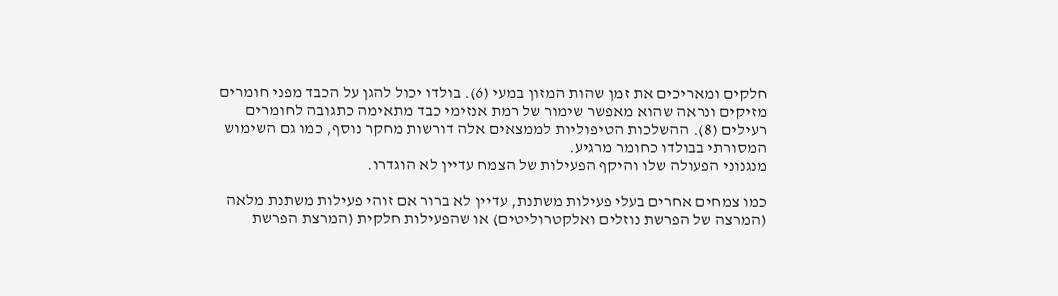חלקים ומאריכים את זמן שהות המזון במעי (6). בולדו יכול להגן על הכבד מפני חומרים מזיקים ונראה שהוא מאפשר שימור של רמת אנזימי כבד מתאימה כתגובה לחומרים רעילים (8). ההשלכות הטיפוליות לממצאים אלה דורשות מחקר נוסף, כמו גם השימוש המסורתי בבולדו כחומר מרגיע.
מנגנוני הפעולה שלו והיקף הפעילות של הצמח עדיין לא הוגדרו.

כמו צמחים אחרים בעלי פעילות משתנת, עדיין לא ברור אם זוהי פעילות משתנת מלאה (המרצה של הפרשת נוזלים ואלקטרוליטים) או שהפעילות חלקית (המרצת הפרשת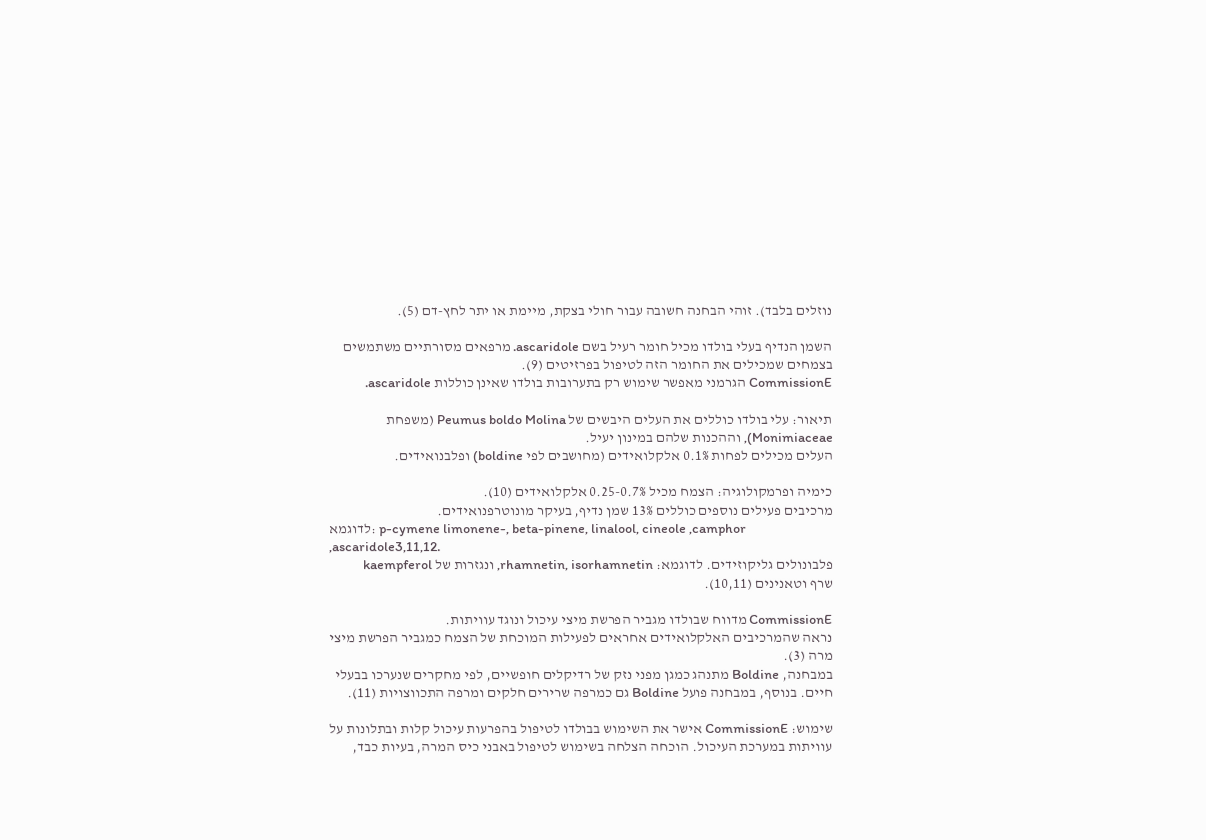נוזלים בלבד). זוהי הבחנה חשובה עבור חולי בצקת, מיימת או יתר לחץ-דם (5).

השמן הנדיף בעלי בולדו מכיל חומר רעיל בשם ascaridole. מרפאים מסורתיים משתמשים בצמחים שמכילים את החומר הזה לטיפול בפרזיטים (9).
CommissionE הגרמני מאפשר שימוש רק בתערובות בולדו שאינן כוללות ascaridole.

תיאור: עלי בולדו כוללים את העלים היבשים של Peumus boldo Molina (משפחת Monimiaceae), וההכנות שלהם במינון יעיל.
העלים מכילים לפחות 0.1% אלקלואידים (מחושבים לפי boldine) ופלבנואידים.

כימיה ופרמקולוגיה: הצמח מכיל 0.25-0.7% אלקלואידים (10).
מרכיבים פעילים נוספים כוללים 13% שמן נדיף, בעיקר מונוטרפנואידים.
לדוגמא: p-cymene limonene-, beta-pinene, linalool, cineole ,camphor ,ascaridole3,11,12.
פלבונולים גליקוזידים. לדוגמא: rhamnetin, isorhamnetin, ונגזרות של kaempferol
שרף וטאנינים (10,11).

CommissionE מדווח שבולדו מגביר הפרשת מיצי עיכול ונוגד עוויתות.
נראה שהמרכיבים האלקלואידים אחראים לפעילות המוכחת של הצמח כמגביר הפרשת מיצי מרה (3).
במבחנה, Boldine מתנהג כמגן מפני נזק של רדיקלים חופשיים, לפי מחקרים שנערכו בבעלי חיים. בנוסף, במבחנה פועל Boldine גם כמרפה שרירים חלקים ומרפה התכווצויות (11).

שימוש: CommissionE אישר את השימוש בבולדו לטיפול בהפרעות עיכול קלות ובתלונות על עוויתות במערכת העיכול. הוכחה הצלחה בשימוש לטיפול באבני כיס המרה, בעיות כבד,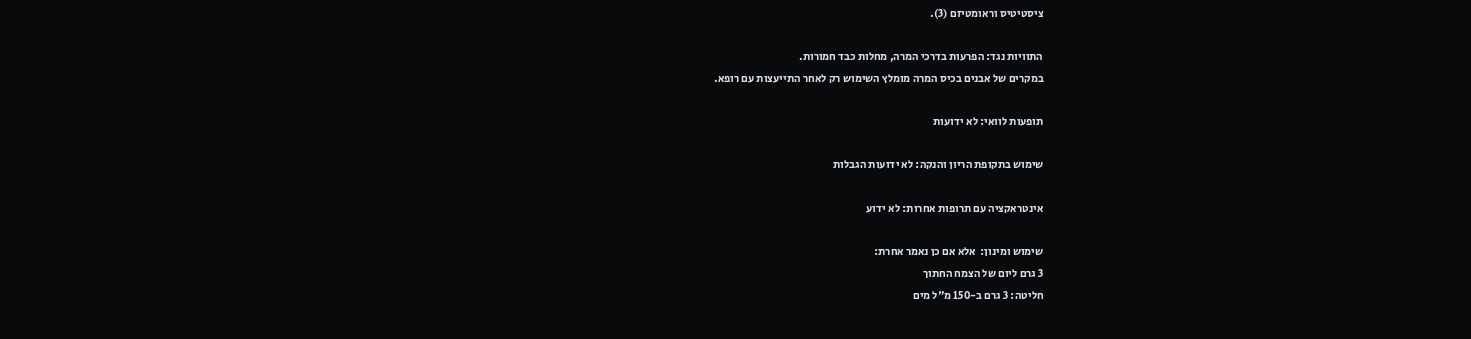ציסטיטיס וראומטיזם (3).

התוויות נגד: הפרעות בדרכי המרה, מחלות כבד חמורות.
במקרים של אבנים בכיס המרה מומלץ השימוש רק לאחר התייעצות עם רופא.

תופעות לוואי: לא ידועות

שימוש בתקופת הריון והנקה: לא ידועות הגבלות

אינטראקציה עם תרופות אחרות: לא ידוע

שימוש ומינון:  אלא אם כן נאמר אחרת:
3 גרם ליום של הצמח החתוך
חליטה: 3 גרם ב-150 מ"ל מים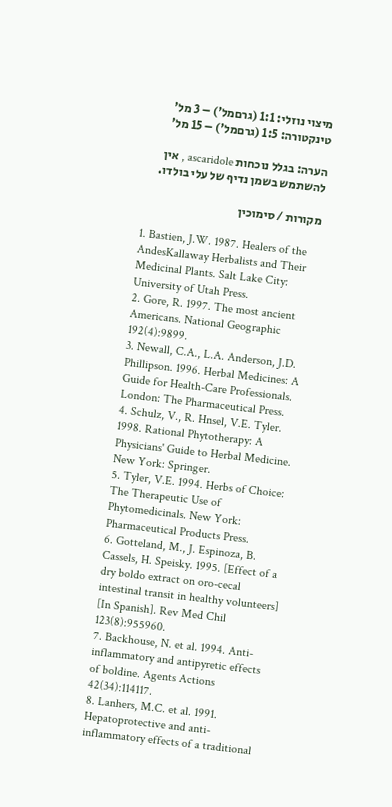מיצוי נוזלי: 1:1 (גרםמל') – 3 מל'
טינקטורה: 1:5 (גרםמל') – 15 מל'

הערה: בגלל נוכחות ascaridole , אין להשתמש בשמן נדיף של עלי בולדו.

מקורות / סימוכין

1. Bastien, J.W. 1987. Healers of the AndesKallaway Herbalists and Their Medicinal Plants. Salt Lake City: University of Utah Press.
2. Gore, R. 1997. The most ancient Americans. National Geographic 192(4):9899.
3. Newall, C.A., L.A. Anderson, J.D. Phillipson. 1996. Herbal Medicines: A Guide for Health-Care Professionals. London: The Pharmaceutical Press.
4. Schulz, V., R. Hnsel, V.E. Tyler. 1998. Rational Phytotherapy: A Physicians' Guide to Herbal Medicine. New York: Springer.
5. Tyler, V.E. 1994. Herbs of Choice: The Therapeutic Use of Phytomedicinals. New York: Pharmaceutical Products Press.
6. Gotteland, M., J. Espinoza, B. Cassels, H. Speisky. 1995. [Effect of a dry boldo extract on oro-cecal intestinal transit in healthy volunteers] [In Spanish]. Rev Med Chil 123(8):955960.
7. Backhouse, N. et al. 1994. Anti-inflammatory and antipyretic effects of boldine. Agents Actions 42(34):114117.
8. Lanhers, M.C. et al. 1991. Hepatoprotective and anti-inflammatory effects of a traditional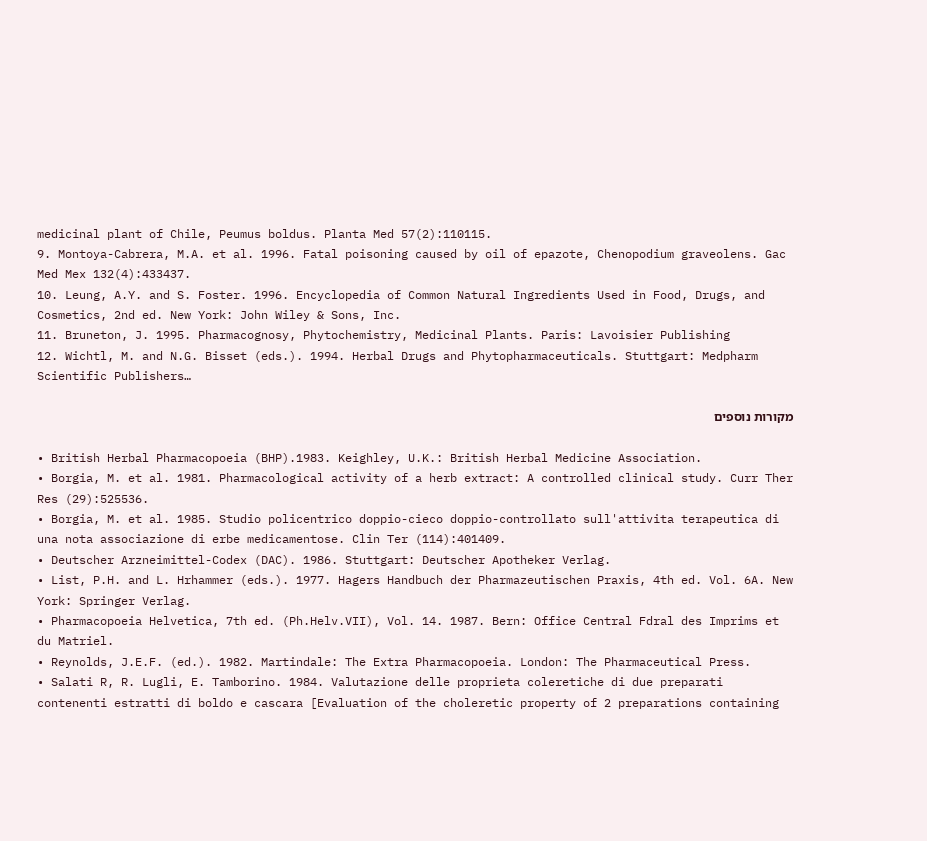medicinal plant of Chile, Peumus boldus. Planta Med 57(2):110115.
9. Montoya-Cabrera, M.A. et al. 1996. Fatal poisoning caused by oil of epazote, Chenopodium graveolens. Gac Med Mex 132(4):433437.
10. Leung, A.Y. and S. Foster. 1996. Encyclopedia of Common Natural Ingredients Used in Food, Drugs, and Cosmetics, 2nd ed. New York: John Wiley & Sons, Inc.
11. Bruneton, J. 1995. Pharmacognosy, Phytochemistry, Medicinal Plants. Paris: Lavoisier Publishing
12. Wichtl, M. and N.G. Bisset (eds.). 1994. Herbal Drugs and Phytopharmaceuticals. Stuttgart: Medpharm Scientific Publishers…

מקורות נוספים

• British Herbal Pharmacopoeia (BHP).1983. Keighley, U.K.: British Herbal Medicine Association.
• Borgia, M. et al. 1981. Pharmacological activity of a herb extract: A controlled clinical study. Curr Ther Res (29):525536.
• Borgia, M. et al. 1985. Studio policentrico doppio-cieco doppio-controllato sull'attivita terapeutica di una nota associazione di erbe medicamentose. Clin Ter (114):401409.
• Deutscher Arzneimittel-Codex (DAC). 1986. Stuttgart: Deutscher Apotheker Verlag.
• List, P.H. and L. Hrhammer (eds.). 1977. Hagers Handbuch der Pharmazeutischen Praxis, 4th ed. Vol. 6A. New York: Springer Verlag.
• Pharmacopoeia Helvetica, 7th ed. (Ph.Helv.VII), Vol. 14. 1987. Bern: Office Central Fdral des Imprims et du Matriel.
• Reynolds, J.E.F. (ed.). 1982. Martindale: The Extra Pharmacopoeia. London: The Pharmaceutical Press.
• Salati R, R. Lugli, E. Tamborino. 1984. Valutazione delle proprieta coleretiche di due preparati contenenti estratti di boldo e cascara [Evaluation of the choleretic property of 2 preparations containing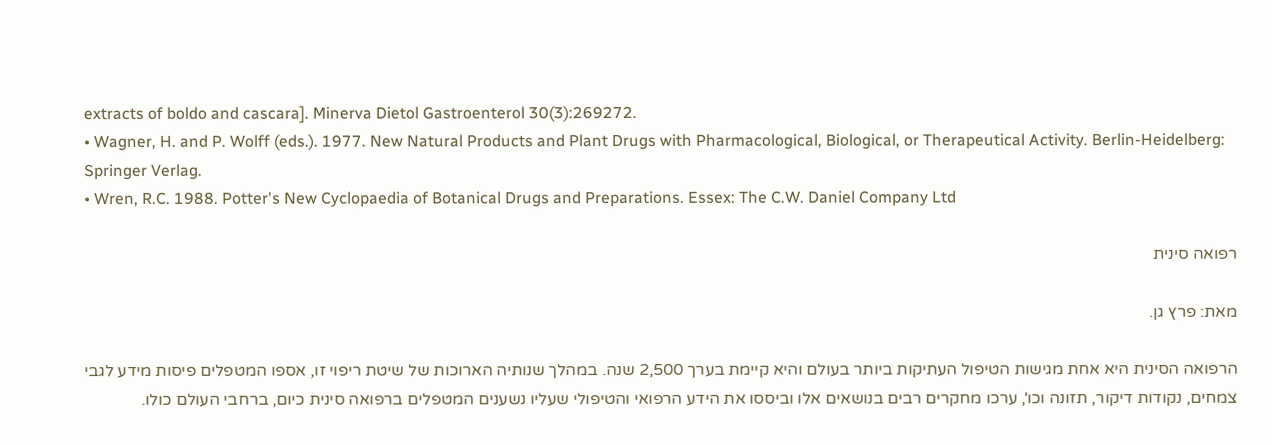extracts of boldo and cascara]. Minerva Dietol Gastroenterol 30(3):269272.
• Wagner, H. and P. Wolff (eds.). 1977. New Natural Products and Plant Drugs with Pharmacological, Biological, or Therapeutical Activity. Berlin-Heidelberg: Springer Verlag.
• Wren, R.C. 1988. Potter's New Cyclopaedia of Botanical Drugs and Preparations. Essex: The C.W. Daniel Company Ltd

רפואה סינית

מאת: פרץ גן.

הרפואה הסינית היא אחת מגישות הטיפול העתיקות ביותר בעולם והיא קיימת בערך 2,500 שנה. במהלך שנותיה הארוכות של שיטת ריפוי זו, אספו המטפלים פיסות מידע לגבי צמחים, נקודות דיקור, תזונה וכו', ערכו מחקרים רבים בנושאים אלו וביססו את הידע הרפואי והטיפולי שעליו נשענים המטפלים ברפואה סינית כיום, ברחבי העולם כולו.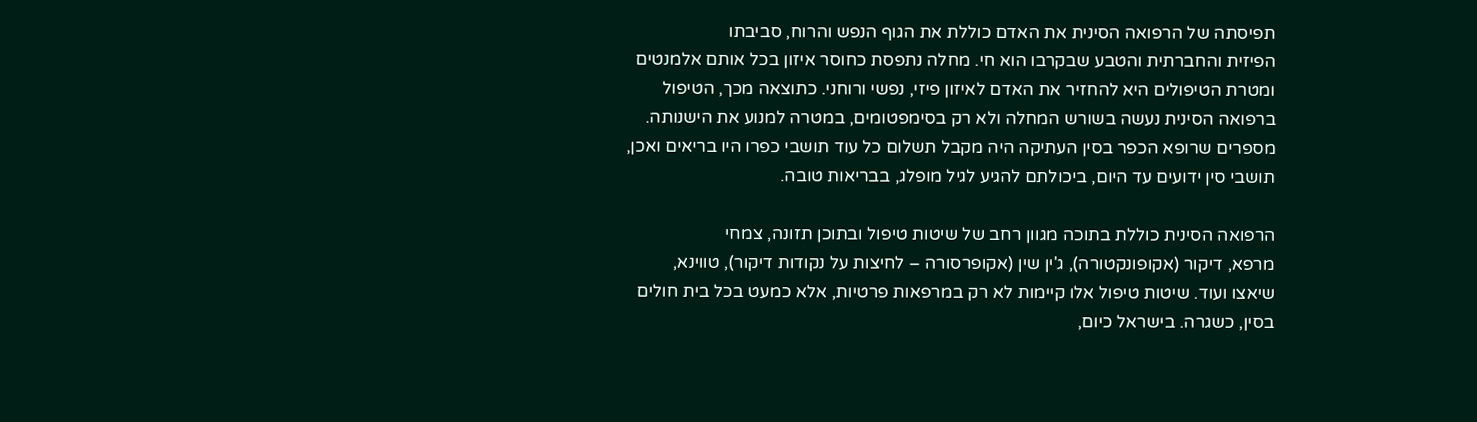תפיסתה של הרפואה הסינית את האדם כוללת את הגוף הנפש והרוח, סביבתו
הפיזית והחברתית והטבע שבקרבו הוא חי. מחלה נתפסת כחוסר איזון בכל אותם אלמנטים
ומטרת הטיפולים היא להחזיר את האדם לאיזון פיזי, נפשי ורוחני. כתוצאה מכך, הטיפול
ברפואה הסינית נעשה בשורש המחלה ולא רק בסימפטומים, במטרה למנוע את הישנותה.
מספרים שרופא הכפר בסין העתיקה היה מקבל תשלום כל עוד תושבי כפרו היו בריאים ואכן,
תושבי סין ידועים עד היום, ביכולתם להגיע לגיל מופלג, בבריאות טובה.

הרפואה הסינית כוללת בתוכה מגוון רחב של שיטות טיפול ובתוכן תזונה, צמחי
מרפא, דיקור (אקופונקטורה), ג'ין שין (אקופרסורה – לחיצות על נקודות דיקור), טווינא,
שיאצו ועוד. שיטות טיפול אלו קיימות לא רק במרפאות פרטיות, אלא כמעט בכל בית חולים
בסין, כשגרה. בישראל כיום,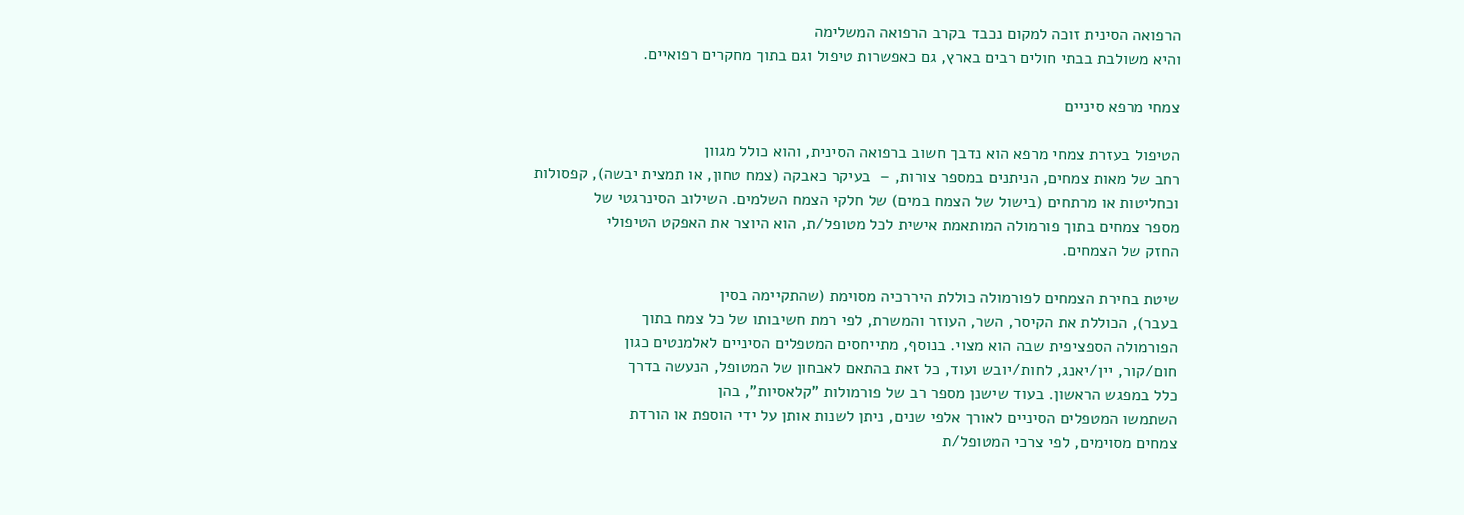הרפואה הסינית זוכה למקום נכבד בקרב הרפואה המשלימה
והיא משולבת בבתי חולים רבים בארץ, גם כאפשרות טיפול וגם בתוך מחקרים רפואיים.

צמחי מרפא סיניים

הטיפול בעזרת צמחי מרפא הוא נדבך חשוב ברפואה הסינית, והוא כולל מגוון
רחב של מאות צמחים, הניתנים במספר צורות, –  בעיקר כאבקה (צמח טחון, או תמצית יבשה), קפסולות
וכחליטות או מרתחים (בישול של הצמח במים) של חלקי הצמח השלמים. השילוב הסינרגטי של
מספר צמחים בתוך פורמולה המותאמת אישית לכל מטופל/ת, הוא היוצר את האפקט הטיפולי
החזק של הצמחים.

שיטת בחירת הצמחים לפורמולה כוללת היררכיה מסוימת (שהתקיימה בסין
בעבר), הכוללת את הקיסר, השר, העוזר והמשרת, לפי רמת חשיבותו של כל צמח בתוך
הפורמולה הספציפית שבה הוא מצוי. בנוסף, מתייחסים המטפלים הסיניים לאלמנטים כגון
חום/קור, יין/יאנג, לחות/יובש ועוד, כל זאת בהתאם לאבחון של המטופל, הנעשה בדרך
כלל במפגש הראשון. בעוד שישנן מספר רב של פורמולות "קלאסיות", בהן
השתמשו המטפלים הסיניים לאורך אלפי שנים, ניתן לשנות אותן על ידי הוספת או הורדת
צמחים מסוימים, לפי צרכי המטופל/ת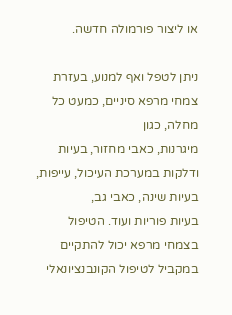או ליצור פורמולה חדשה.

ניתן לטפל ואף למנוע, בעזרת צמחי מרפא סיניים, כמעט כל מחלה, כגון
מיגרנות, כאבי מחזור, בעיות ודלקות במערכת העיכול, עייפות, בעיות שינה, כאבי גב,
בעיות פוריות ועוד. הטיפול בצמחי מרפא יכול להתקיים במקביל לטיפול הקונבנציונאלי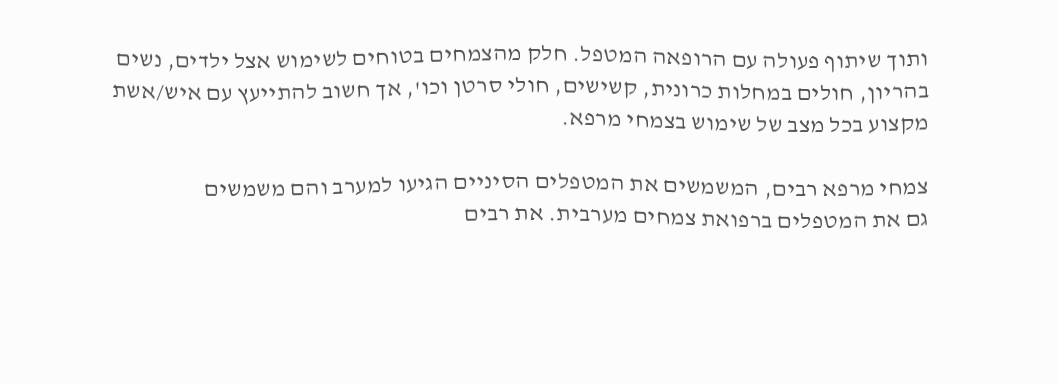ותוך שיתוף פעולה עם הרופאה המטפל. חלק מהצמחים בטוחים לשימוש אצל ילדים, נשים
בהריון, חולים במחלות כרונית, קשישים, חולי סרטן וכו', אך חשוב להתייעץ עם איש/אשת
מקצוע בכל מצב של שימוש בצמחי מרפא.

צמחי מרפא רבים, המשמשים את המטפלים הסיניים הגיעו למערב והם משמשים
גם את המטפלים ברפואת צמחים מערבית. את רבים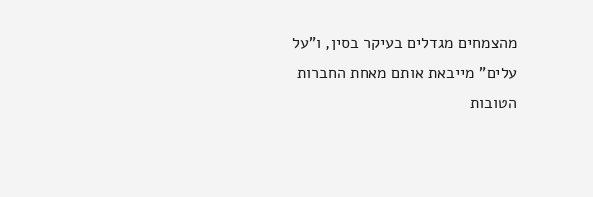מהצמחים מגדלים בעיקר בסין, ו"על
עלים" מייבאת אותם מאחת החברות הטובות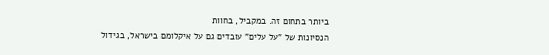ביותר בתחום זה. במקביל, בחוות
הנסיונות של "על עלים" עובדים גם על איקלומם בישראל, בגידול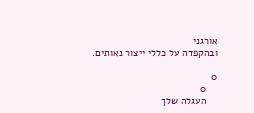אורגני
ובהקפדה על כללי ייצור נאותים.

0
    0
    העגלה שלך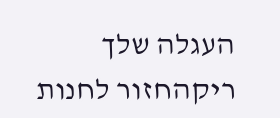העגלה שלך ריקהחזור לחנות